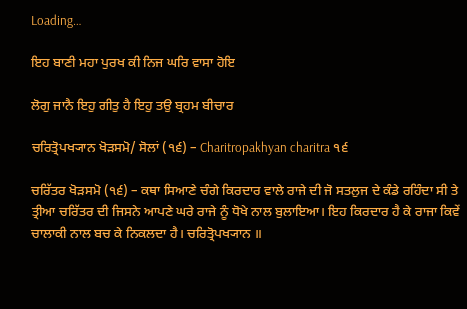Loading…

ਇਹ ਬਾਣੀ ਮਹਾ ਪੁਰਖ ਕੀ ਨਿਜ ਘਰਿ ਵਾਸਾ ਹੋਇ

ਲੋਗੁ ਜਾਨੈ ਇਹੁ ਗੀਤੁ ਹੈ ਇਹੁ ਤਉ ਬ੍ਰਹਮ ਬੀਚਾਰ

ਚਰਿਤ੍ਰੋਪਖ੍ਯਾਨ ਖੋੜਸਮੋ/ ਸੋਲਾਂ (੧੬) – Charitropakhyan charitra ੧੬

ਚਰਿੱਤਰ ਖੋੜਸਮੋ (੧੬) – ਕਥਾ ਸਿਆਣੇ ਚੰਗੇ ਕਿਰਦਾਰ ਵਾਲੇ ਰਾਜੇ ਦੀ ਜੋ ਸਤਲੁਜ ਦੇ ਕੰਡੇ ਰਹਿੰਦਾ ਸੀ ਤੇ ਤ੍ਰੀਆ ਚਰਿੱਤਰ ਦੀ ਜਿਸਨੇ ਆਪਣੇ ਘਰੇ ਰਾਜੇ ਨੂੰ ਧੋਖੇ ਨਾਲ ਬੁਲਾਇਆ। ਇਹ ਕਿਰਦਾਰ ਹੈ ਕੇ ਰਾਜਾ ਕਿਵੇਂ ਚਾਲਾਕੀ ਨਾਲ ਬਚ ਕੇ ਨਿਕਲਦਾ ਹੈ। ਚਰਿਤ੍ਰੋਪਖ੍ਯਾਨ ॥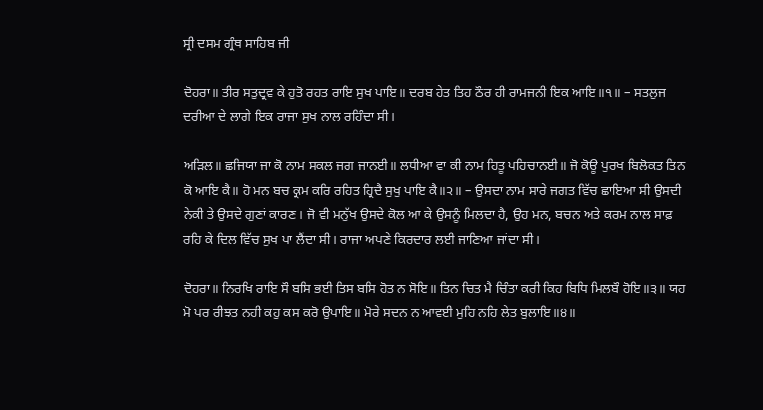ਸ੍ਰੀ ਦਸਮ ਗ੍ਰੰਥ ਸਾਹਿਬ ਜੀ

ਦੋਹਰਾ॥ ਤੀਰ ਸਤੁਦ੍ਰਵ ਕੇ ਹੁਤੋ ਰਹਤ ਰਾਇ ਸੁਖ ਪਾਇ॥ ਦਰਬ ਹੇਤ ਤਿਹ ਠੌਰ ਹੀ ਰਾਮਜਨੀ ਇਕ ਆਇ॥੧॥ – ਸਤਲੁਜ ਦਰੀਆ ਦੇ ਲਾਗੇ ਇਕ ਰਾਜਾ ਸੁਖ ਨਾਲ ਰਹਿੰਦਾ ਸੀ।

ਅੜਿਲ॥ ਛਜਿਯਾ ਜਾ ਕੋ ਨਾਮ ਸਕਲ ਜਗ ਜਾਨਈ॥ ਲਧੀਆ ਵਾ ਕੀ ਨਾਮ ਹਿਤੂ ਪਹਿਚਾਨਈ॥ ਜੋ ਕੋਊ ਪੁਰਖ ਬਿਲੋਕਤ ਤਿਨ ਕੋ ਆਇ ਕੈ॥ ਹੋ ਮਨ ਬਚ ਕ੍ਰਮ ਕਰਿ ਰਹਿਤ ਹ੍ਰਿਦੈ ਸੁਖੁ ਪਾਇ ਕੈ॥੨॥ – ਉਸਦਾ ਨਾਮ ਸਾਰੇ ਜਗਤ ਵਿੱਚ ਛਾਇਆ ਸੀ ਉਸਦੀ ਨੇਕੀ ਤੇ ਉਸਦੇ ਗੁਣਾਂ ਕਾਰਣ। ਜੋ ਵੀ ਮਨੁੱਖ ਉਸਦੇ ਕੋਲ ਆ ਕੇ ਉਸਨੂੰ ਮਿਲਦਾ ਹੈ, ਉਹ ਮਨ, ਬਚਨ ਅਤੇ ਕਰਮ ਨਾਲ ਸਾਫ਼ ਰਹਿ ਕੇ ਦਿਲ ਵਿੱਚ ਸੁਖ ਪਾ ਲੈਂਦਾ ਸੀ। ਰਾਜਾ ਅਪਣੇ ਕਿਰਦਾਰ ਲਈ ਜਾਣਿਆ ਜਾਂਦਾ ਸੀ।

ਦੋਹਰਾ॥ ਨਿਰਖਿ ਰਾਇ ਸੌ ਬਸਿ ਭਈ ਤਿਸ ਬਸਿ ਹੋਤ ਨ ਸੋਇ॥ ਤਿਨ ਚਿਤ ਮੈ ਚਿੰਤਾ ਕਰੀ ਕਿਹ ਬਿਧਿ ਮਿਲਬੌ ਹੋਇ॥੩॥ ਯਹ ਮੋ ਪਰ ਰੀਝਤ ਨਹੀ ਕਹੁ ਕਸ ਕਰੋ ਉਪਾਇ॥ ਮੋਰੇ ਸਦਨ ਨ ਆਵਈ ਮੁਹਿ ਨਹਿ ਲੇਤ ਬੁਲਾਇ॥੪॥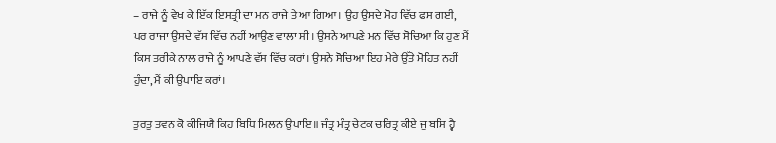– ਰਾਜੇ ਨੂੰ ਵੇਖ ਕੇ ਇੱਕ ਇਸਤ੍ਰੀ ਦਾ ਮਨ ਰਾਜੇ ਤੇ ਆ ਗਿਆ। ਉਹ ਉਸਦੇ ਮੋਹ ਵਿੱਚ ਫਸ ਗਈ, ਪਰ ਰਾਜਾ ਉਸਦੇ ਵੱਸ ਵਿੱਚ ਨਹੀਂ ਆਉਣ ਵਾਲਾ ਸੀ। ਉਸਨੇ ਆਪਣੇ ਮਨ ਵਿੱਚ ਸੋਚਿਆ ਕਿ ਹੁਣ ਮੈਂ ਕਿਸ ਤਰੀਕੇ ਨਾਲ ਰਾਜੇ ਨੂੰ ਆਪਣੇ ਵੱਸ ਵਿੱਚ ਕਰਾਂ। ਉਸਨੇ ਸੋਚਿਆ ਇਹ ਮੇਰੇ ਉੱਤੇ ਮੋਹਿਤ ਨਹੀਂ ਹੁੰਦਾ, ਮੈਂ ਕੀ ਉਪਾਇ ਕਰਾਂ।

ਤੁਰਤੁ ਤਵਨ ਕੋ ਕੀਜਿਯੈ ਕਿਹ ਬਿਧਿ ਮਿਲਨ ਉਪਾਇ॥ ਜੰਤ੍ਰ ਮੰਤ੍ਰ ਚੇਟਕ ਚਰਿਤ੍ਰ ਕੀਏ ਜੁ ਬਸਿ ਹ੍ਵੈ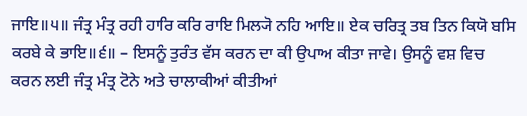ਜਾਇ॥੫॥ ਜੰਤ੍ਰ ਮੰਤ੍ਰ ਰਹੀ ਹਾਰਿ ਕਰਿ ਰਾਇ ਮਿਲ੍ਯੋ ਨਹਿ ਆਇ॥ ਏਕ ਚਰਿਤ੍ਰ ਤਬ ਤਿਨ ਕਿਯੋ ਬਸਿ ਕਰਬੇ ਕੇ ਭਾਇ॥੬॥ – ਇਸਨੂੰ ਤੁਰੰਤ ਵੱਸ ਕਰਨ ਦਾ ਕੀ ਉਪਾਅ ਕੀਤਾ ਜਾਵੇ। ਉਸਨੂੰ ਵਸ਼ ਵਿਚ ਕਰਨ ਲਈ ਜੰਤ੍ਰ ਮੰਤ੍ਰ ਟੋਨੇ ਅਤੇ ਚਾਲਾਕੀਆਂ ਕੀਤੀਆਂ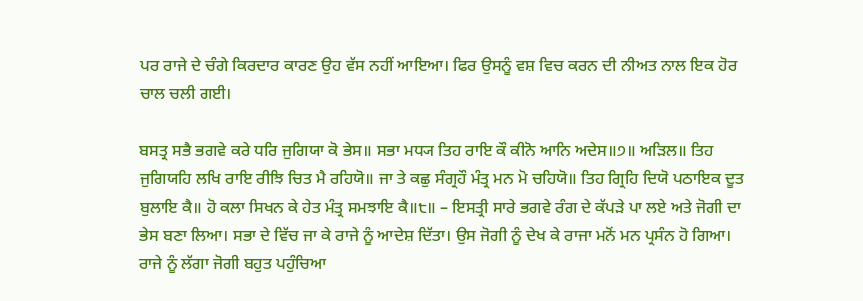ਪਰ ਰਾਜੇ ਦੇ ਚੰਗੇ ਕਿਰਦਾਰ ਕਾਰਣ ਉਹ ਵੱਸ ਨਹੀਂ ਆਇਆ। ਫਿਰ ਉਸਨੂੰ ਵਸ਼ ਵਿਚ ਕਰਨ ਦੀ ਨੀਅਤ ਨਾਲ ਇਕ ਹੋਰ ਚਾਲ ਚਲੀ ਗਈ।

ਬਸਤ੍ਰ ਸਭੈ ਭਗਵੇ ਕਰੇ ਧਰਿ ਜੁਗਿਯਾ ਕੋ ਭੇਸ॥ ਸਭਾ ਮਧ੍ਯ ਤਿਹ ਰਾਇ ਕੌ ਕੀਨੋ ਆਨਿ ਅਦੇਸ॥੭॥ ਅੜਿਲ॥ ਤਿਹ ਜੁਗਿਯਹਿ ਲਖਿ ਰਾਇ ਰੀਝਿ ਚਿਤ ਮੈ ਰਹਿਯੋ॥ ਜਾ ਤੇ ਕਛੁ ਸੰਗ੍ਰਹੌ ਮੰਤ੍ਰ ਮਨ ਮੋ ਚਹਿਯੋ॥ ਤਿਹ ਗ੍ਰਿਹਿ ਦਿਯੋ ਪਠਾਇਕ ਦੂਤ ਬੁਲਾਇ ਕੈ॥ ਹੋ ਕਲਾ ਸਿਖਨ ਕੇ ਹੇਤ ਮੰਤ੍ਰ ਸਮਝਾਇ ਕੈ॥੮॥ – ਇਸਤ੍ਰੀ ਸਾਰੇ ਭਗਵੇ ਰੰਗ ਦੇ ਕੱਪੜੇ ਪਾ ਲਏ ਅਤੇ ਜੋਗੀ ਦਾ ਭੇਸ ਬਣਾ ਲਿਆ। ਸਭਾ ਦੇ ਵਿੱਚ ਜਾ ਕੇ ਰਾਜੇ ਨੂੰ ਆਦੇਸ਼ ਦਿੱਤਾ। ਉਸ ਜੋਗੀ ਨੂੰ ਦੇਖ ਕੇ ਰਾਜਾ ਮਨੋਂ ਮਨ ਪ੍ਰਸੰਨ ਹੋ ਗਿਆ। ਰਾਜੇ ਨੂੰ ਲੱਗਾ ਜੋਗੀ ਬਹੁਤ ਪਹੁੰਚਿਆ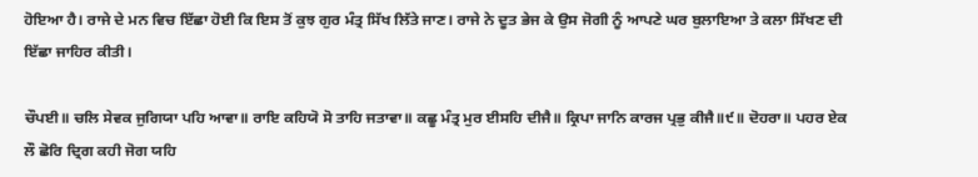ਹੋਇਆ ਹੈ। ਰਾਜੇ ਦੇ ਮਨ ਵਿਚ ਇੱਛਾ ਹੋਈ ਕਿ ਇਸ ਤੋਂ ਕੁਝ ਗੁਰ ਮੰਤ੍ਰ ਸਿੱਖ ਲਿੱਤੇ ਜਾਣ। ਰਾਜੇ ਨੇ ਦੂਤ ਭੇਜ ਕੇ ਉਸ ਜੋਗੀ ਨੂੰ ਆਪਣੇ ਘਰ ਬੁਲਾਇਆ ਤੇ ਕਲਾ ਸਿੱਖਣ ਦੀ ਇੱਛਾ ਜਾਹਿਰ ਕੀਤੀ।

ਚੌਪਈ॥ ਚਲਿ ਸੇਵਕ ਜੁਗਿਯਾ ਪਹਿ ਆਵਾ॥ ਰਾਇ ਕਹਿਯੋ ਸੋ ਤਾਹਿ ਜਤਾਵਾ॥ ਕਛੂ ਮੰਤ੍ਰ ਮੁਰ ਈਸਹਿ ਦੀਜੈ॥ ਕ੍ਰਿਪਾ ਜਾਨਿ ਕਾਰਜ ਪ੍ਰਭੁ ਕੀਜੈ॥੯॥ ਦੋਹਰਾ॥ ਪਹਰ ਏਕ ਲੌ ਛੋਰਿ ਦ੍ਰਿਗ ਕਹੀ ਜੋਗ ਯਹਿ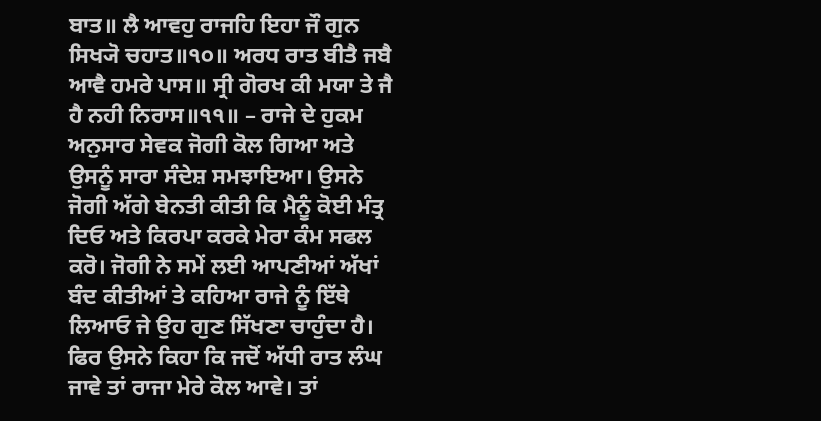ਬਾਤ॥ ਲੈ ਆਵਹੁ ਰਾਜਹਿ ਇਹਾ ਜੌ ਗੁਨ ਸਿਖ੍ਯੋ ਚਹਾਤ॥੧੦॥ ਅਰਧ ਰਾਤ ਬੀਤੈ ਜਬੈ ਆਵੈ ਹਮਰੇ ਪਾਸ॥ ਸ੍ਰੀ ਗੋਰਖ ਕੀ ਮਯਾ ਤੇ ਜੈ ਹੈ ਨਹੀ ਨਿਰਾਸ॥੧੧॥ – ਰਾਜੇ ਦੇ ਹੁਕਮ ਅਨੁਸਾਰ ਸੇਵਕ ਜੋਗੀ ਕੋਲ ਗਿਆ ਅਤੇ ਉਸਨੂੰ ਸਾਰਾ ਸੰਦੇਸ਼ ਸਮਝਾਇਆ। ਉਸਨੇ ਜੋਗੀ ਅੱਗੇ ਬੇਨਤੀ ਕੀਤੀ ਕਿ ਮੈਨੂੰ ਕੋਈ ਮੰਤ੍ਰ ਦਿਓ ਅਤੇ ਕਿਰਪਾ ਕਰਕੇ ਮੇਰਾ ਕੰਮ ਸਫਲ ਕਰੋ। ਜੋਗੀ ਨੇ ਸਮੇਂ ਲਈ ਆਪਣੀਆਂ ਅੱਖਾਂ ਬੰਦ ਕੀਤੀਆਂ ਤੇ ਕਹਿਆ ਰਾਜੇ ਨੂੰ ਇੱਥੇ ਲਿਆਓ ਜੇ ਉਹ ਗੁਣ ਸਿੱਖਣਾ ਚਾਹੁੰਦਾ ਹੈ। ਫਿਰ ਉਸਨੇ ਕਿਹਾ ਕਿ ਜਦੋਂ ਅੱਧੀ ਰਾਤ ਲੰਘ ਜਾਵੇ ਤਾਂ ਰਾਜਾ ਮੇਰੇ ਕੋਲ ਆਵੇ। ਤਾਂ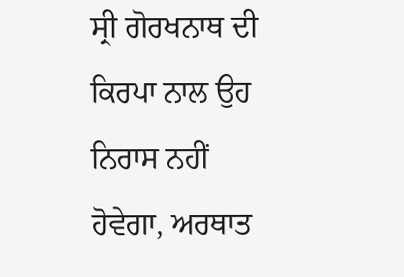ਸ੍ਰੀ ਗੋਰਖਨਾਥ ਦੀ ਕਿਰਪਾ ਨਾਲ ਉਹ ਨਿਰਾਸ ਨਹੀਂ ਹੋਵੇਗਾ, ਅਰਥਾਤ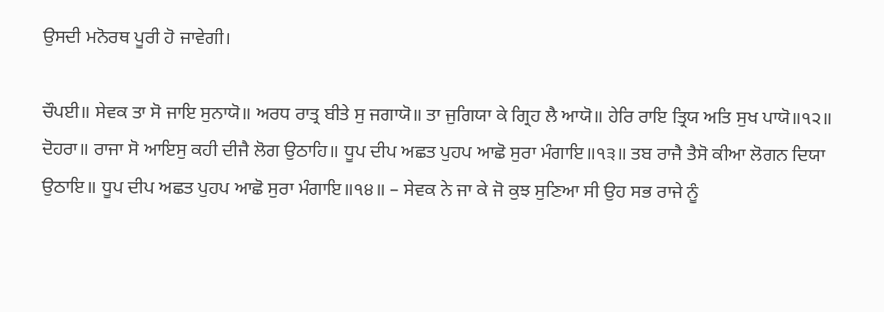ਉਸਦੀ ਮਨੋਰਥ ਪੂਰੀ ਹੋ ਜਾਵੇਗੀ।

ਚੌਪਈ॥ ਸੇਵਕ ਤਾ ਸੋ ਜਾਇ ਸੁਨਾਯੋ॥ ਅਰਧ ਰਾਤ੍ਰ ਬੀਤੇ ਸੁ ਜਗਾਯੋ॥ ਤਾ ਜੁਗਿਯਾ ਕੇ ਗ੍ਰਿਹ ਲੈ ਆਯੋ॥ ਹੇਰਿ ਰਾਇ ਤ੍ਰਿਯ ਅਤਿ ਸੁਖ ਪਾਯੋ॥੧੨॥ ਦੋਹਰਾ॥ ਰਾਜਾ ਸੋ ਆਇਸੁ ਕਹੀ ਦੀਜੈ ਲੋਗ ਉਠਾਹਿ॥ ਧੂਪ ਦੀਪ ਅਛਤ ਪੁਹਪ ਆਛੋ ਸੁਰਾ ਮੰਗਾਇ॥੧੩॥ ਤਬ ਰਾਜੈ ਤੈਸੋ ਕੀਆ ਲੋਗਨ ਦਿਯਾ ਉਠਾਇ॥ ਧੂਪ ਦੀਪ ਅਛਤ ਪੁਹਪ ਆਛੋ ਸੁਰਾ ਮੰਗਾਇ॥੧੪॥ – ਸੇਵਕ ਨੇ ਜਾ ਕੇ ਜੋ ਕੁਝ ਸੁਣਿਆ ਸੀ ਉਹ ਸਭ ਰਾਜੇ ਨੂੰ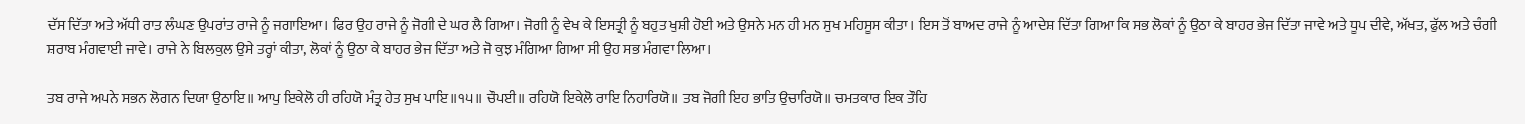ਦੱਸ ਦਿੱਤਾ ਅਤੇ ਅੱਧੀ ਰਾਤ ਲੰਘਣ ਉਪਰਾਂਤ ਰਾਜੇ ਨੂੰ ਜਗਾਇਆ। ਫਿਰ ਉਹ ਰਾਜੇ ਨੂੰ ਜੋਗੀ ਦੇ ਘਰ ਲੈ ਗਿਆ। ਜੋਗੀ ਨੂੰ ਵੇਖ ਕੇ ਇਸਤ੍ਰੀ ਨੂੰ ਬਹੁਤ ਖੁਸ਼ੀ ਹੋਈ ਅਤੇ ਉਸਨੇ ਮਨ ਹੀ ਮਨ ਸੁਖ ਮਹਿਸੂਸ ਕੀਤਾ। ਇਸ ਤੋਂ ਬਾਅਦ ਰਾਜੇ ਨੂੰ ਆਦੇਸ਼ ਦਿੱਤਾ ਗਿਆ ਕਿ ਸਭ ਲੋਕਾਂ ਨੂੰ ਉਠਾ ਕੇ ਬਾਹਰ ਭੇਜ ਦਿੱਤਾ ਜਾਵੇ ਅਤੇ ਧੂਪ ਦੀਵੇ, ਅੱਖਤ, ਫੁੱਲ ਅਤੇ ਚੰਗੀ ਸ਼ਰਾਬ ਮੰਗਵਾਈ ਜਾਵੇ। ਰਾਜੇ ਨੇ ਬਿਲਕੁਲ ਉਸੇ ਤਰ੍ਹਾਂ ਕੀਤਾ, ਲੋਕਾਂ ਨੂੰ ਉਠਾ ਕੇ ਬਾਹਰ ਭੇਜ ਦਿੱਤਾ ਅਤੇ ਜੋ ਕੁਝ ਮੰਗਿਆ ਗਿਆ ਸੀ ਉਹ ਸਭ ਮੰਗਵਾ ਲਿਆ।

ਤਬ ਰਾਜੇ ਅਪਨੇ ਸਭਨ ਲੋਗਨ ਦਿਯਾ ਉਠਾਇ॥ ਆਪੁ ਇਕੇਲੋ ਹੀ ਰਹਿਯੋ ਮੰਤ੍ਰ ਹੇਤ ਸੁਖ ਪਾਇ॥੧੫॥ ਚੌਪਈ॥ ਰਹਿਯੋ ਇਕੇਲੋ ਰਾਇ ਨਿਹਾਰਿਯੋ॥ ਤਬ ਜੋਗੀ ਇਹ ਭਾਤਿ ਉਚਾਰਿਯੋ॥ ਚਮਤਕਾਰ ਇਕ ਤੌਹਿ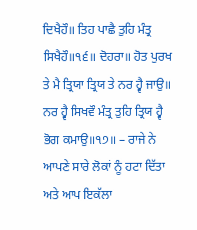ਦਿਖੈਹੌ॥ ਤਿਹ ਪਾਛੈ ਤੁਹਿ ਮੰਤ੍ਰ ਸਿਖੈਹੌ॥੧੬॥ ਦੋਹਰਾ॥ ਹੋਤ ਪੁਰਖ ਤੇ ਮੈ ਤ੍ਰਿਯਾ ਤ੍ਰਿਯ ਤੇ ਨਰ ਹ੍ਵੈ ਜਾਉ॥ ਨਰ ਹ੍ਵੈ ਸਿਖਵੌ ਮੰਤ੍ਰ ਤੁਹਿ ਤ੍ਰਿਯ ਹ੍ਵੈ ਭੋਗ ਕਮਾਉ॥੧੭॥ – ਰਾਜੇ ਨੇ ਆਪਣੇ ਸਾਰੇ ਲੋਕਾਂ ਨੂੰ ਹਟਾ ਦਿੱਤਾ ਅਤੇ ਆਪ ਇਕੱਲਾ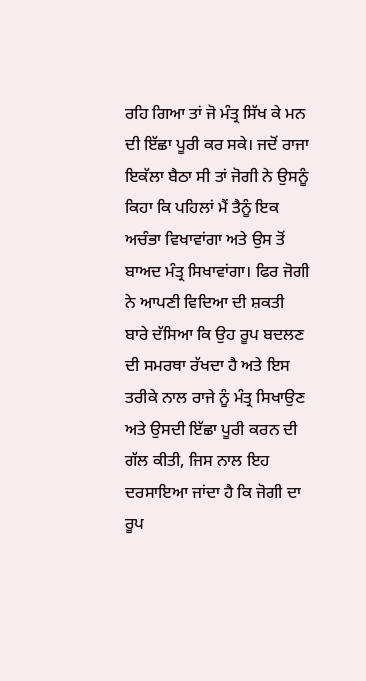ਰਹਿ ਗਿਆ ਤਾਂ ਜੋ ਮੰਤ੍ਰ ਸਿੱਖ ਕੇ ਮਨ ਦੀ ਇੱਛਾ ਪੂਰੀ ਕਰ ਸਕੇ। ਜਦੋਂ ਰਾਜਾ ਇਕੱਲਾ ਬੈਠਾ ਸੀ ਤਾਂ ਜੋਗੀ ਨੇ ਉਸਨੂੰ ਕਿਹਾ ਕਿ ਪਹਿਲਾਂ ਮੈਂ ਤੈਨੂੰ ਇਕ ਅਚੰਭਾ ਵਿਖਾਵਾਂਗਾ ਅਤੇ ਉਸ ਤੋਂ ਬਾਅਦ ਮੰਤ੍ਰ ਸਿਖਾਵਾਂਗਾ। ਫਿਰ ਜੋਗੀ ਨੇ ਆਪਣੀ ਵਿਦਿਆ ਦੀ ਸ਼ਕਤੀ ਬਾਰੇ ਦੱਸਿਆ ਕਿ ਉਹ ਰੂਪ ਬਦਲਣ ਦੀ ਸਮਰਥਾ ਰੱਖਦਾ ਹੈ ਅਤੇ ਇਸ ਤਰੀਕੇ ਨਾਲ ਰਾਜੇ ਨੂੰ ਮੰਤ੍ਰ ਸਿਖਾਉਣ ਅਤੇ ਉਸਦੀ ਇੱਛਾ ਪੂਰੀ ਕਰਨ ਦੀ ਗੱਲ ਕੀਤੀ, ਜਿਸ ਨਾਲ ਇਹ ਦਰਸਾਇਆ ਜਾਂਦਾ ਹੈ ਕਿ ਜੋਗੀ ਦਾ ਰੂਪ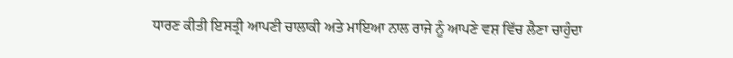ਧਾਰਣ ਕੀਤੀ ਇਸਤ੍ਰੀ ਆਪਣੀ ਚਾਲਾਕੀ ਅਤੇ ਮਾਇਆ ਨਾਲ ਰਾਜੇ ਨੂੰ ਆਪਣੇ ਵਸ਼ ਵਿੱਚ ਲੈਣਾ ਚਾਹੁੰਦਾ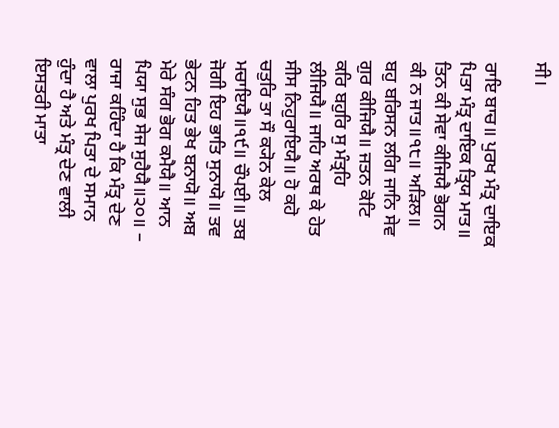ਸੀ।

ਰਾਇ ਬਾਚ॥ ਪੁਰਖ ਮੰਤ੍ਰ ਦਾਇਕ ਪਿਤਾ ਮੰਤ੍ਰ ਦਾਇਕ ਤ੍ਰਿਯ ਮਾਤ॥ ਤਿਨ ਕੀ ਸੇਵਾ ਕੀਜਿਯੈ ਭੋਗਨ ਕੀ ਨ ਜਾਤ॥੧੮॥ ਅੜਿਲ॥ ਬਹੁ ਬਰਿਸਨ ਲਗਿ ਜਾਨਿ ਸੇਵ ਗੁਰ ਕੀਜਿਯੈ॥ ਜਤਨ ਕੋਟਿ ਕਰਿ ਬਹੁਰਿ ਸੁ ਮੰਤ੍ਰਹਿ ਲੀਜਿਯੈ॥ ਜਾਹਿ ਅਰਥ ਕੇ ਹੇਤ ਸੀਸ ਨਿਹੁਰਾਇਯੈ॥ ਹੋ ਕਹੋ ਚਤੁਰਿ ਤਾ ਸੌ ਕ੍ਯੋਨ ਕੇਲ ਮਚਾਇਯੈ॥੧੯॥ ਚੌਪਈ॥ ਤਬ ਜੋਗੀ ਇਹ ਭਾਤਿ ਸੁਨਾਯੋ॥ ਤਵ ਭੇਟਨ ਹਿਤ ਭੇਖ ਬਨਾਯੋ॥ ਅਬ ਮੇਰੇ ਸੰਗ ਭੋਗ ਕਮੈਯੈ॥ ਆਨ ਪਿਯਾ ਸੁਭ ਸੇਜ ਸੁਹੈਯੈ॥੨੦॥ – ਰਾਜਾ ਕਹਿੰਦਾ ਹੈ ਕਿ ਮੰਤ੍ਰ ਦੇਣ ਵਾਲਾ ਪੁਰਖ ਪਿਤਾ ਦੇ ਸਮਾਨ ਹੁੰਦਾ ਹੈ ਅਤੇ ਮੰਤ੍ਰ ਦੇਣ ਵਾਲੀ ਇਸਤਰੀ ਮਾਤਾ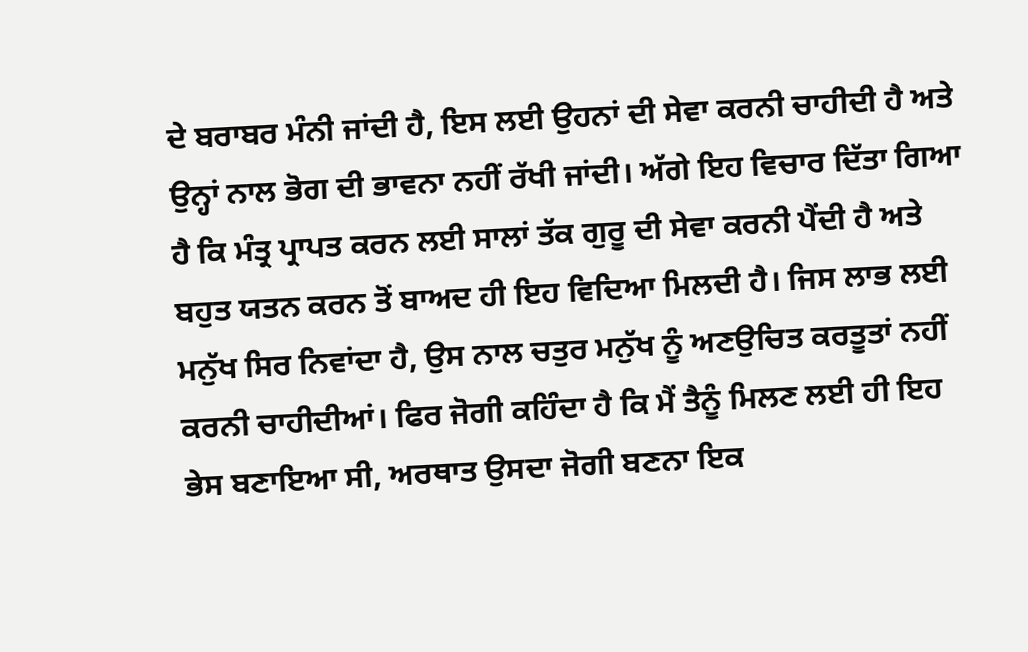ਦੇ ਬਰਾਬਰ ਮੰਨੀ ਜਾਂਦੀ ਹੈ, ਇਸ ਲਈ ਉਹਨਾਂ ਦੀ ਸੇਵਾ ਕਰਨੀ ਚਾਹੀਦੀ ਹੈ ਅਤੇ ਉਨ੍ਹਾਂ ਨਾਲ ਭੋਗ ਦੀ ਭਾਵਨਾ ਨਹੀਂ ਰੱਖੀ ਜਾਂਦੀ। ਅੱਗੇ ਇਹ ਵਿਚਾਰ ਦਿੱਤਾ ਗਿਆ ਹੈ ਕਿ ਮੰਤ੍ਰ ਪ੍ਰਾਪਤ ਕਰਨ ਲਈ ਸਾਲਾਂ ਤੱਕ ਗੁਰੂ ਦੀ ਸੇਵਾ ਕਰਨੀ ਪੈਂਦੀ ਹੈ ਅਤੇ ਬਹੁਤ ਯਤਨ ਕਰਨ ਤੋਂ ਬਾਅਦ ਹੀ ਇਹ ਵਿਦਿਆ ਮਿਲਦੀ ਹੈ। ਜਿਸ ਲਾਭ ਲਈ ਮਨੁੱਖ ਸਿਰ ਨਿਵਾਂਦਾ ਹੈ, ਉਸ ਨਾਲ ਚਤੁਰ ਮਨੁੱਖ ਨੂੰ ਅਣਉਚਿਤ ਕਰਤੂਤਾਂ ਨਹੀਂ ਕਰਨੀ ਚਾਹੀਦੀਆਂ। ਫਿਰ ਜੋਗੀ ਕਹਿੰਦਾ ਹੈ ਕਿ ਮੈਂ ਤੈਨੂੰ ਮਿਲਣ ਲਈ ਹੀ ਇਹ ਭੇਸ ਬਣਾਇਆ ਸੀ, ਅਰਥਾਤ ਉਸਦਾ ਜੋਗੀ ਬਣਨਾ ਇਕ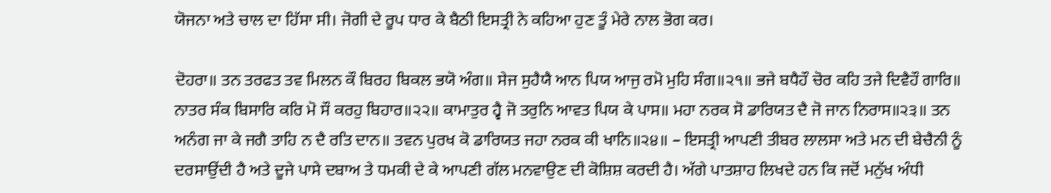ਯੋਜਨਾ ਅਤੇ ਚਾਲ ਦਾ ਹਿੱਸਾ ਸੀ। ਜੋਗੀ ਦੇ ਰੂਪ ਧਾਰ ਕੇ ਬੈਠੀ ਇਸਤ੍ਰੀ ਨੇ ਕਹਿਆ ਹੁਣ ਤੂੰ ਮੇਰੇ ਨਾਲ ਭੋਗ ਕਰ।

ਦੋਹਰਾ॥ ਤਨ ਤਰਫਤ ਤਵ ਮਿਲਨ ਕੌ ਬਿਰਹ ਬਿਕਲ ਭਯੋ ਅੰਗ॥ ਸੇਜ ਸੁਹੈਯੈ ਆਨ ਪਿਯ ਆਜੁ ਰਮੋ ਮੁਹਿ ਸੰਗ॥੨੧॥ ਭਜੇ ਬਧੈਹੌ ਚੋਰ ਕਹਿ ਤਜੇ ਦਿਵੈਹੌ ਗਾਰਿ॥ ਨਾਤਰ ਸੰਕ ਬਿਸਾਰਿ ਕਰਿ ਮੋ ਸੌ ਕਰਹੁ ਬਿਹਾਰ॥੨੨॥ ਕਾਮਾਤੁਰ ਹ੍ਵੈ ਜੋ ਤਰੁਨਿ ਆਵਤ ਪਿਯ ਕੇ ਪਾਸ॥ ਮਹਾ ਨਰਕ ਸੋ ਡਾਰਿਯਤ ਦੈ ਜੋ ਜਾਨ ਨਿਰਾਸ॥੨੩॥ ਤਨ ਅਨੰਗ ਜਾ ਕੇ ਜਗੈ ਤਾਹਿ ਨ ਦੈ ਰਤਿ ਦਾਨ॥ ਤਵਨ ਪੁਰਖ ਕੋ ਡਾਰਿਯਤ ਜਹਾ ਨਰਕ ਕੀ ਖਾਨਿ॥੨੪॥ – ਇਸਤ੍ਰੀ ਆਪਣੀ ਤੀਬਰ ਲਾਲਸਾ ਅਤੇ ਮਨ ਦੀ ਬੇਚੈਨੀ ਨੂੰ ਦਰਸਾਉਂਦੀ ਹੈ ਅਤੇ ਦੂਜੇ ਪਾਸੇ ਦਬਾਅ ਤੇ ਧਮਕੀ ਦੇ ਕੇ ਆਪਣੀ ਗੱਲ ਮਨਵਾਉਣ ਦੀ ਕੋਸ਼ਿਸ਼ ਕਰਦੀ ਹੈ। ਅੱਗੇ ਪਾਤਸ਼ਾਹ ਲਿਖਦੇ ਹਨ ਕਿ ਜਦੋਂ ਮਨੁੱਖ ਅੰਧੀ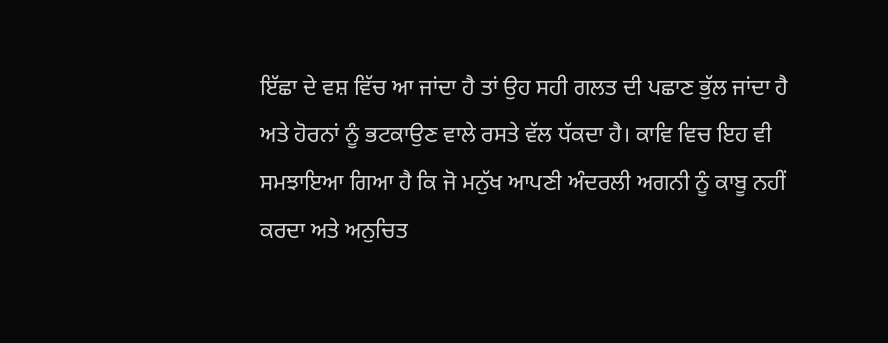ਇੱਛਾ ਦੇ ਵਸ਼ ਵਿੱਚ ਆ ਜਾਂਦਾ ਹੈ ਤਾਂ ਉਹ ਸਹੀ ਗਲਤ ਦੀ ਪਛਾਣ ਭੁੱਲ ਜਾਂਦਾ ਹੈ ਅਤੇ ਹੋਰਨਾਂ ਨੂੰ ਭਟਕਾਉਣ ਵਾਲੇ ਰਸਤੇ ਵੱਲ ਧੱਕਦਾ ਹੈ। ਕਾਵਿ ਵਿਚ ਇਹ ਵੀ ਸਮਝਾਇਆ ਗਿਆ ਹੈ ਕਿ ਜੋ ਮਨੁੱਖ ਆਪਣੀ ਅੰਦਰਲੀ ਅਗਨੀ ਨੂੰ ਕਾਬੂ ਨਹੀਂ ਕਰਦਾ ਅਤੇ ਅਨੁਚਿਤ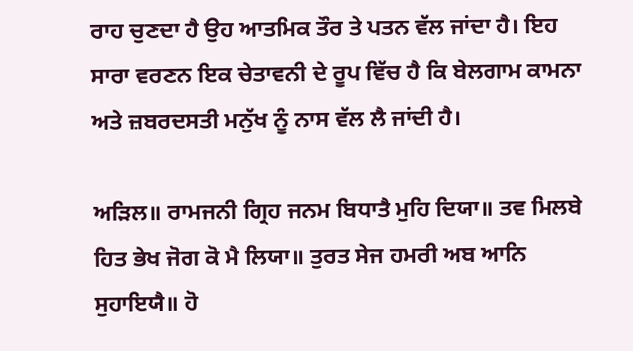ਰਾਹ ਚੁਣਦਾ ਹੈ ਉਹ ਆਤਮਿਕ ਤੌਰ ਤੇ ਪਤਨ ਵੱਲ ਜਾਂਦਾ ਹੈ। ਇਹ ਸਾਰਾ ਵਰਣਨ ਇਕ ਚੇਤਾਵਨੀ ਦੇ ਰੂਪ ਵਿੱਚ ਹੈ ਕਿ ਬੇਲਗਾਮ ਕਾਮਨਾ ਅਤੇ ਜ਼ਬਰਦਸਤੀ ਮਨੁੱਖ ਨੂੰ ਨਾਸ ਵੱਲ ਲੈ ਜਾਂਦੀ ਹੈ।

ਅੜਿਲ॥ ਰਾਮਜਨੀ ਗ੍ਰਿਹ ਜਨਮ ਬਿਧਾਤੈ ਮੁਹਿ ਦਿਯਾ॥ ਤਵ ਮਿਲਬੇ ਹਿਤ ਭੇਖ ਜੋਗ ਕੋ ਮੈ ਲਿਯਾ॥ ਤੁਰਤ ਸੇਜ ਹਮਰੀ ਅਬ ਆਨਿ ਸੁਹਾਇਯੈ॥ ਹੋ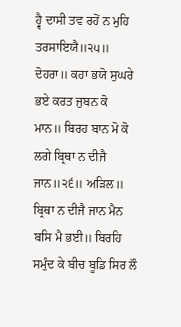ਹ੍ਵੈ ਦਾਸੀ ਤਵ ਰਹੋਂ ਨ ਮੁਹਿ ਤਰਸਾਇਯੈ॥੨੫॥ ਦੋਹਰਾ॥ ਕਹਾ ਭਯੋ ਸੁਘਰੇ ਭਏ ਕਰਤ ਜੁਬਨ ਕੋ ਮਾਨ॥ ਬਿਰਹ ਬਾਨ ਮੋ ਕੋ ਲਗੇ ਬ੍ਰਿਥਾ ਨ ਦੀਜੈ ਜਾਨ॥੨੬॥ ਅੜਿਲ॥ ਬ੍ਰਿਥਾ ਨ ਦੀਜੈ ਜਾਨ ਮੈਨ ਬਸਿ ਮੈ ਭਈ॥ ਬਿਰਹਿ ਸਮੁੰਦ ਕੇ ਬੀਚ ਬੂਡਿ ਸਿਰ ਲੌ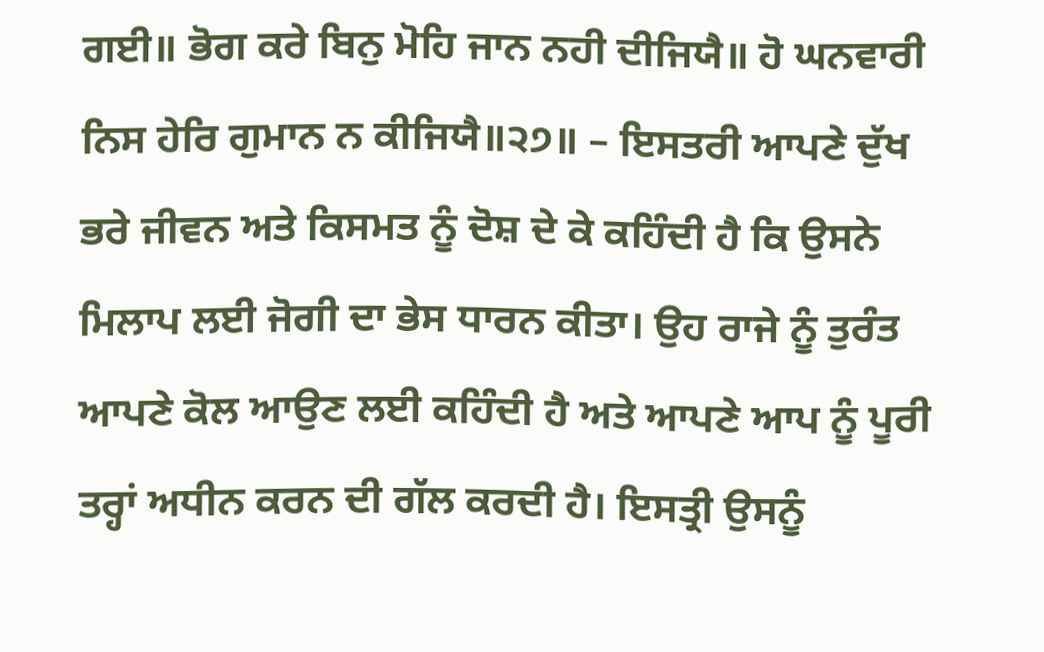ਗਈ॥ ਭੋਗ ਕਰੇ ਬਿਨੁ ਮੋਹਿ ਜਾਨ ਨਹੀ ਦੀਜਿਯੈ॥ ਹੋ ਘਨਵਾਰੀ ਨਿਸ ਹੇਰਿ ਗੁਮਾਨ ਨ ਕੀਜਿਯੈ॥੨੭॥ – ਇਸਤਰੀ ਆਪਣੇ ਦੁੱਖ ਭਰੇ ਜੀਵਨ ਅਤੇ ਕਿਸਮਤ ਨੂੰ ਦੋਸ਼ ਦੇ ਕੇ ਕਹਿੰਦੀ ਹੈ ਕਿ ਉਸਨੇ ਮਿਲਾਪ ਲਈ ਜੋਗੀ ਦਾ ਭੇਸ ਧਾਰਨ ਕੀਤਾ। ਉਹ ਰਾਜੇ ਨੂੰ ਤੁਰੰਤ ਆਪਣੇ ਕੋਲ ਆਉਣ ਲਈ ਕਹਿੰਦੀ ਹੈ ਅਤੇ ਆਪਣੇ ਆਪ ਨੂੰ ਪੂਰੀ ਤਰ੍ਹਾਂ ਅਧੀਨ ਕਰਨ ਦੀ ਗੱਲ ਕਰਦੀ ਹੈ। ਇਸਤ੍ਰੀ ਉਸਨੂੰ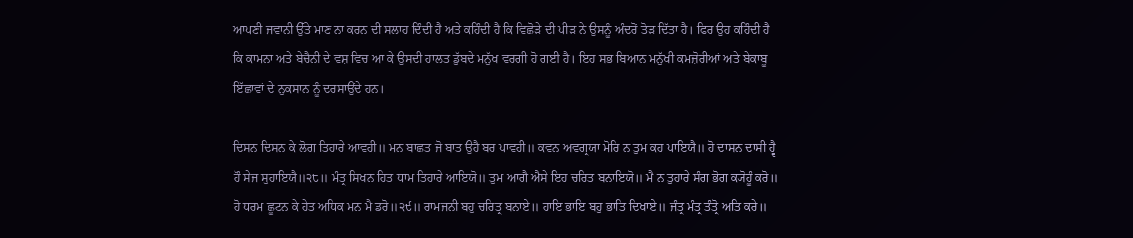ਆਪਣੀ ਜਵਾਨੀ ਉੱਤੇ ਮਾਣ ਨਾ ਕਰਨ ਦੀ ਸਲਾਹ ਦਿੰਦੀ ਹੈ ਅਤੇ ਕਹਿੰਦੀ ਹੈ ਕਿ ਵਿਛੋੜੇ ਦੀ ਪੀੜ ਨੇ ਉਸਨੂੰ ਅੰਦਰੋਂ ਤੋੜ ਦਿੱਤਾ ਹੈ। ਫਿਰ ਉਹ ਕਹਿੰਦੀ ਹੈ ਕਿ ਕਾਮਨਾ ਅਤੇ ਬੇਚੈਨੀ ਦੇ ਵਸ਼ ਵਿਚ ਆ ਕੇ ਉਸਦੀ ਹਾਲਤ ਡੁੱਬਦੇ ਮਨੁੱਖ ਵਰਗੀ ਹੋ ਗਈ ਹੈ। ਇਹ ਸਭ ਬਿਆਨ ਮਨੁੱਖੀ ਕਮਜ਼ੋਰੀਆਂ ਅਤੇ ਬੇਕਾਬੂ ਇੱਛਾਵਾਂ ਦੇ ਨੁਕਸਾਨ ਨੂੰ ਦਰਸਾਉਂਦੇ ਹਨ।

ਦਿਸਨ ਦਿਸਨ ਕੇ ਲੋਗ ਤਿਹਾਰੇ ਆਵਹੀ॥ ਮਨ ਬਾਛਤ ਜੋ ਬਾਤ ਉਹੈ ਬਰ ਪਾਵਹੀ॥ ਕਵਨ ਅਵਗ੍ਰਯਾ ਮੋਰਿ ਨ ਤੁਮ ਕਹ ਪਾਇਯੈ॥ ਹੋ ਦਾਸਨ ਦਾਸੀ ਹ੍ਵੈ ਹੌ ਸੇਜ ਸੁਹਾਇਯੈ॥੨੮॥ ਮੰਤ੍ਰ ਸਿਖਨ ਹਿਤ ਧਾਮ ਤਿਹਾਰੇ ਆਇਯੋ॥ ਤੁਮ ਆਗੈ ਐਸੇ ਇਹ ਚਰਿਤ ਬਨਾਇਯੋ॥ ਮੈ ਨ ਤੁਹਾਰੇ ਸੰਗ ਭੋਗ ਕ੍ਯੋਹੂੰ ਕਰੋ॥ ਹੋ ਧਰਮ ਛੂਟਨ ਕੇ ਹੇਤ ਅਧਿਕ ਮਨ ਮੈ ਡਰੋ॥੨੯॥ ਰਾਮਜਨੀ ਬਹੁ ਚਰਿਤ੍ਰ ਬਨਾਏ॥ ਹਾਇ ਭਾਇ ਬਹੁ ਭਾਤਿ ਦਿਖਾਏ॥ ਜੰਤ੍ਰ ਮੰਤ੍ਰ ਤੰਤ੍ਰੋ ਅਤਿ ਕਰੇ॥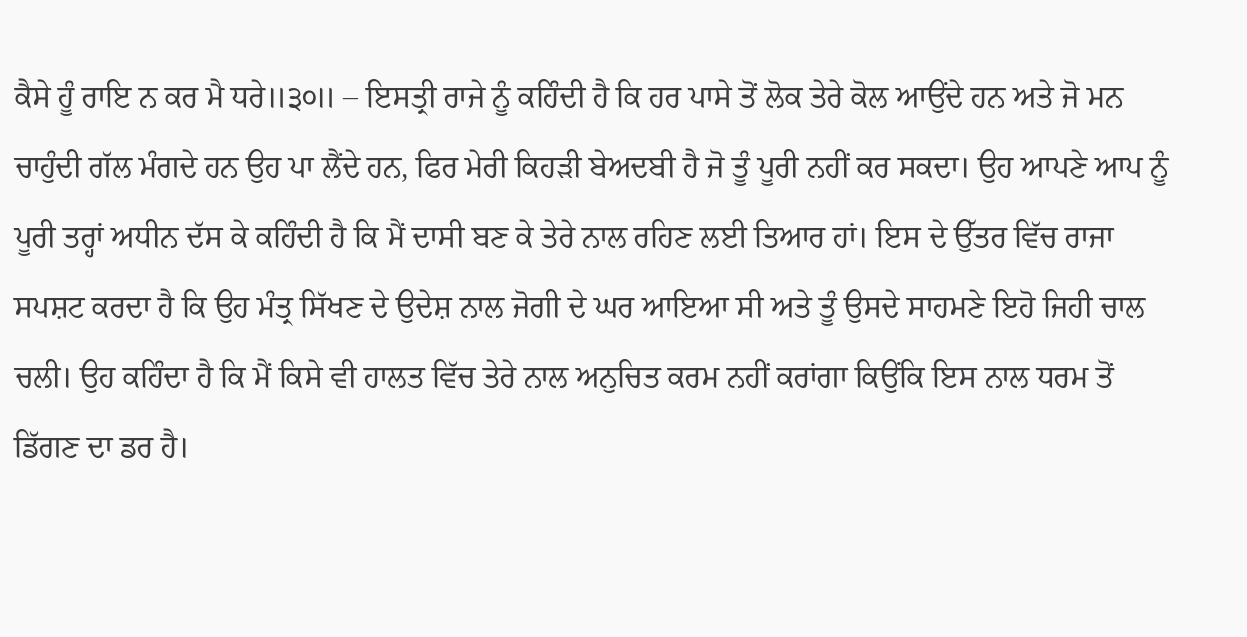ਕੈਸੇ ਹੂੰ ਰਾਇ ਨ ਕਰ ਮੈ ਧਰੇ॥੩੦॥ – ਇਸਤ੍ਰੀ ਰਾਜੇ ਨੂੰ ਕਹਿੰਦੀ ਹੈ ਕਿ ਹਰ ਪਾਸੇ ਤੋਂ ਲੋਕ ਤੇਰੇ ਕੋਲ ਆਉਂਦੇ ਹਨ ਅਤੇ ਜੋ ਮਨ ਚਾਹੁੰਦੀ ਗੱਲ ਮੰਗਦੇ ਹਨ ਉਹ ਪਾ ਲੈਂਦੇ ਹਨ, ਫਿਰ ਮੇਰੀ ਕਿਹੜੀ ਬੇਅਦਬੀ ਹੈ ਜੋ ਤੂੰ ਪੂਰੀ ਨਹੀਂ ਕਰ ਸਕਦਾ। ਉਹ ਆਪਣੇ ਆਪ ਨੂੰ ਪੂਰੀ ਤਰ੍ਹਾਂ ਅਧੀਨ ਦੱਸ ਕੇ ਕਹਿੰਦੀ ਹੈ ਕਿ ਮੈਂ ਦਾਸੀ ਬਣ ਕੇ ਤੇਰੇ ਨਾਲ ਰਹਿਣ ਲਈ ਤਿਆਰ ਹਾਂ। ਇਸ ਦੇ ਉੱਤਰ ਵਿੱਚ ਰਾਜਾ ਸਪਸ਼ਟ ਕਰਦਾ ਹੈ ਕਿ ਉਹ ਮੰਤ੍ਰ ਸਿੱਖਣ ਦੇ ਉਦੇਸ਼ ਨਾਲ ਜੋਗੀ ਦੇ ਘਰ ਆਇਆ ਸੀ ਅਤੇ ਤੂੰ ਉਸਦੇ ਸਾਹਮਣੇ ਇਹੋ ਜਿਹੀ ਚਾਲ ਚਲੀ। ਉਹ ਕਹਿੰਦਾ ਹੈ ਕਿ ਮੈਂ ਕਿਸੇ ਵੀ ਹਾਲਤ ਵਿੱਚ ਤੇਰੇ ਨਾਲ ਅਨੁਚਿਤ ਕਰਮ ਨਹੀਂ ਕਰਾਂਗਾ ਕਿਉਂਕਿ ਇਸ ਨਾਲ ਧਰਮ ਤੋਂ ਡਿੱਗਣ ਦਾ ਡਰ ਹੈ।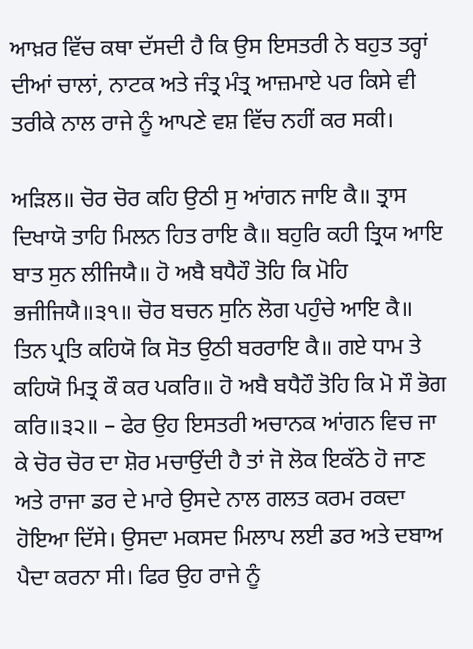ਆਖ਼ਰ ਵਿੱਚ ਕਥਾ ਦੱਸਦੀ ਹੈ ਕਿ ਉਸ ਇਸਤਰੀ ਨੇ ਬਹੁਤ ਤਰ੍ਹਾਂ ਦੀਆਂ ਚਾਲਾਂ, ਨਾਟਕ ਅਤੇ ਜੰਤ੍ਰ ਮੰਤ੍ਰ ਆਜ਼ਮਾਏ ਪਰ ਕਿਸੇ ਵੀ ਤਰੀਕੇ ਨਾਲ ਰਾਜੇ ਨੂੰ ਆਪਣੇ ਵਸ਼ ਵਿੱਚ ਨਹੀਂ ਕਰ ਸਕੀ।

ਅੜਿਲ॥ ਚੋਰ ਚੋਰ ਕਹਿ ਉਠੀ ਸੁ ਆਂਗਨ ਜਾਇ ਕੈ॥ ਤ੍ਰਾਸ ਦਿਖਾਯੋ ਤਾਹਿ ਮਿਲਨ ਹਿਤ ਰਾਇ ਕੈ॥ ਬਹੁਰਿ ਕਹੀ ਤ੍ਰਿਯ ਆਇ ਬਾਤ ਸੁਨ ਲੀਜਿਯੈ॥ ਹੋ ਅਬੈ ਬਧੈਹੌ ਤੋਹਿ ਕਿ ਮੋਹਿ ਭਜੀਜਿਯੈ॥੩੧॥ ਚੋਰ ਬਚਨ ਸੁਨਿ ਲੋਗ ਪਹੁੰਚੇ ਆਇ ਕੈ॥ ਤਿਨ ਪ੍ਰਤਿ ਕਹਿਯੋ ਕਿ ਸੋਤ ਉਠੀ ਬਰਰਾਇ ਕੈ॥ ਗਏ ਧਾਮ ਤੇ ਕਹਿਯੋ ਮਿਤ੍ਰ ਕੌ ਕਰ ਪਕਰਿ॥ ਹੋ ਅਬੈ ਬਧੈਹੌ ਤੋਹਿ ਕਿ ਮੋ ਸੌ ਭੋਗ ਕਰਿ॥੩੨॥ – ਫੇਰ ਉਹ ਇਸਤਰੀ ਅਚਾਨਕ ਆਂਗਨ ਵਿਚ ਜਾ ਕੇ ਚੋਰ ਚੋਰ ਦਾ ਸ਼ੋਰ ਮਚਾਉਂਦੀ ਹੈ ਤਾਂ ਜੋ ਲੋਕ ਇਕੱਠੇ ਹੋ ਜਾਣ ਅਤੇ ਰਾਜਾ ਡਰ ਦੇ ਮਾਰੇ ਉਸਦੇ ਨਾਲ ਗਲਤ ਕਰਮ ਰਕਦਾ ਹੋਇਆ ਦਿੱਸੇ। ਉਸਦਾ ਮਕਸਦ ਮਿਲਾਪ ਲਈ ਡਰ ਅਤੇ ਦਬਾਅ ਪੈਦਾ ਕਰਨਾ ਸੀ। ਫਿਰ ਉਹ ਰਾਜੇ ਨੂੰ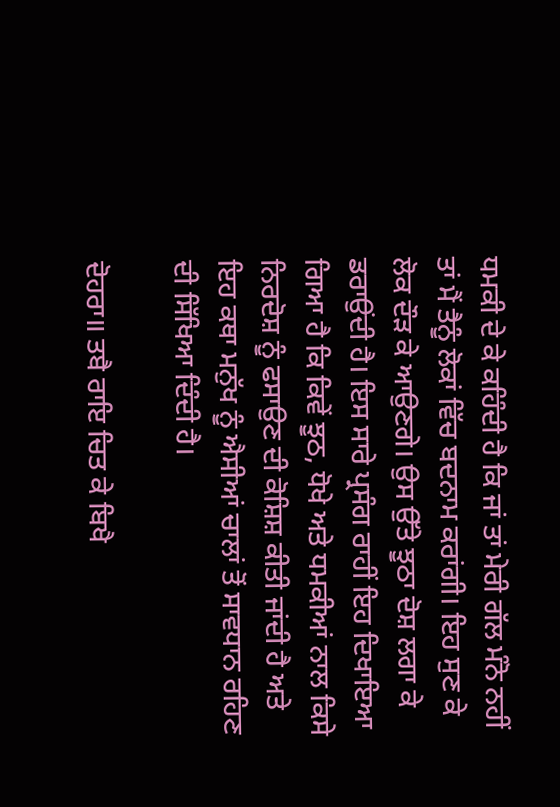ਧਮਕੀ ਦੇ ਕੇ ਕਹਿੰਦੀ ਹੈ ਕਿ ਜਾਂ ਤਾਂ ਮੇਰੀ ਗੱਲ ਮੰਨੋ ਨਹੀਂ ਤਾਂ ਮੈਂ ਤੈਨੂੰ ਲੋਕਾਂ ਵਿੱਚ ਬਦਨਾਮ ਕਰਾਂਗੀ। ਇਹ ਸੁਣ ਕੇ ਲੋਕ ਦੌੜ ਕੇ ਆਉਣਗੇ। ਉਸ ਉੱਤੇ ਝੂਠਾ ਦੋਸ਼ ਲਗਾ ਕੇ ਡਰਾਉਂਦੀ ਹੈ। ਇਸ ਸਾਰੇ ਪ੍ਰਸੰਗ ਰਾਹੀਂ ਇਹ ਦਿਖਾਇਆ ਗਿਆ ਹੈ ਕਿ ਕਿਵੇਂ ਝੂਠ, ਧੋਖੇ ਅਤੇ ਧਮਕੀਆਂ ਨਾਲ ਕਿਸੇ ਨਿਰਦੋਸ਼ ਨੂੰ ਫਸਾਉਣ ਦੀ ਕੋਸ਼ਿਸ਼ ਕੀਤੀ ਜਾਂਦੀ ਹੈ ਅਤੇ ਇਹ ਕਥਾ ਮਨੁੱਖ ਨੂੰ ਐਸੀਆਂ ਚਾਲਾਂ ਤੋਂ ਸਾਵਧਾਨ ਰਹਿਣ ਦੀ ਸਿੱਖਿਆ ਦਿੰਦੀ ਹੈ।

ਦੋਹਰਾ॥ ਤਬੈ ਰਾਇ ਚਿਤ ਕੇ ਬਿਖੈ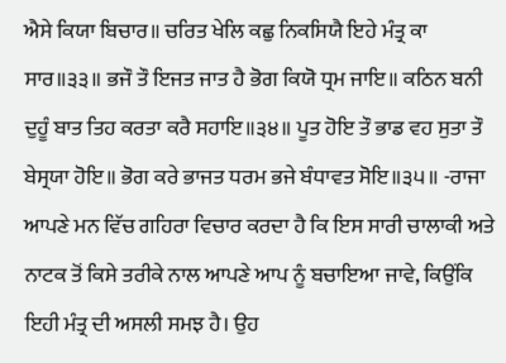ਐਸੇ ਕਿਯਾ ਬਿਚਾਰ॥ ਚਰਿਤ ਖੇਲਿ ਕਛੁ ਨਿਕਸਿਯੈ ਇਹੇ ਮੰਤ੍ਰ ਕਾ ਸਾਰ॥੩੩॥ ਭਜੌ ਤੌ ਇਜਤ ਜਾਤ ਹੈ ਭੋਗ ਕਿਯੋ ਧ੍ਰਮ ਜਾਇ॥ ਕਠਿਨ ਬਨੀ ਦੁਹੂੰ ਬਾਤ ਤਿਹ ਕਰਤਾ ਕਰੈ ਸਹਾਇ॥੩੪॥ ਪੂਤ ਹੋਇ ਤੌ ਭਾਡ ਵਹ ਸੁਤਾ ਤੌ ਬੇਸ੍ਰਯਾ ਹੋਇ॥ ਭੋਗ ਕਰੇ ਭਾਜਤ ਧਰਮ ਭਜੇ ਬੰਧਾਵਤ ਸੋਇ॥੩੫॥ -ਰਾਜਾ ਆਪਣੇ ਮਨ ਵਿੱਚ ਗਹਿਰਾ ਵਿਚਾਰ ਕਰਦਾ ਹੈ ਕਿ ਇਸ ਸਾਰੀ ਚਾਲਾਕੀ ਅਤੇ ਨਾਟਕ ਤੋਂ ਕਿਸੇ ਤਰੀਕੇ ਨਾਲ ਆਪਣੇ ਆਪ ਨੂੰ ਬਚਾਇਆ ਜਾਵੇ, ਕਿਉਂਕਿ ਇਹੀ ਮੰਤ੍ਰ ਦੀ ਅਸਲੀ ਸਮਝ ਹੈ। ਉਹ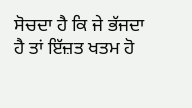ਸੋਚਦਾ ਹੈ ਕਿ ਜੇ ਭੱਜਦਾ ਹੈ ਤਾਂ ਇੱਜ਼ਤ ਖਤਮ ਹੋ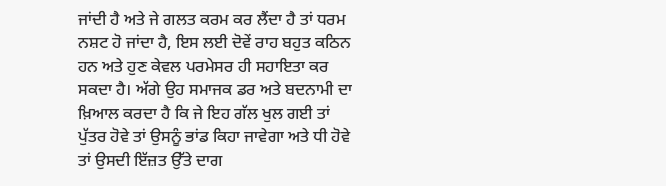ਜਾਂਦੀ ਹੈ ਅਤੇ ਜੇ ਗਲਤ ਕਰਮ ਕਰ ਲੈਂਦਾ ਹੈ ਤਾਂ ਧਰਮ ਨਸ਼ਟ ਹੋ ਜਾਂਦਾ ਹੈ, ਇਸ ਲਈ ਦੋਵੇਂ ਰਾਹ ਬਹੁਤ ਕਠਿਨ ਹਨ ਅਤੇ ਹੁਣ ਕੇਵਲ ਪਰਮੇਸਰ ਹੀ ਸਹਾਇਤਾ ਕਰ ਸਕਦਾ ਹੈ। ਅੱਗੇ ਉਹ ਸਮਾਜਕ ਡਰ ਅਤੇ ਬਦਨਾਮੀ ਦਾ ਖ਼ਿਆਲ ਕਰਦਾ ਹੈ ਕਿ ਜੇ ਇਹ ਗੱਲ ਖੁਲ ਗਈ ਤਾਂ ਪੁੱਤਰ ਹੋਵੇ ਤਾਂ ਉਸਨੂੰ ਭਾਂਡ ਕਿਹਾ ਜਾਵੇਗਾ ਅਤੇ ਧੀ ਹੋਵੇ ਤਾਂ ਉਸਦੀ ਇੱਜ਼ਤ ਉੱਤੇ ਦਾਗ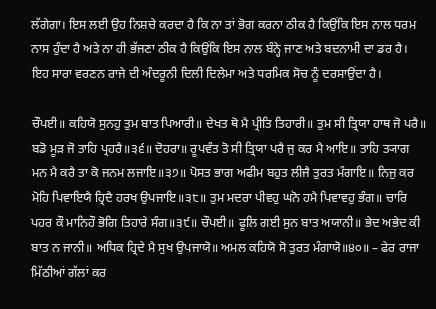ਲੱਗੇਗਾ। ਇਸ ਲਈ ਉਹ ਨਿਸ਼ਚੇ ਕਰਦਾ ਹੈ ਕਿ ਨਾ ਤਾਂ ਭੋਗ ਕਰਨਾ ਠੀਕ ਹੈ ਕਿਉਂਕਿ ਇਸ ਨਾਲ ਧਰਮ ਨਾਸ ਹੁੰਦਾ ਹੈ ਅਤੇ ਨਾ ਹੀ ਭੱਜਣਾ ਠੀਕ ਹੈ ਕਿਉਂਕਿ ਇਸ ਨਾਲ ਬੰਨ੍ਹੇ ਜਾਣ ਅਤੇ ਬਦਨਾਮੀ ਦਾ ਡਰ ਹੈ। ਇਹ ਸਾਰਾ ਵਰਣਨ ਰਾਜੇ ਦੀ ਅੰਦਰੂਨੀ ਦਿਲੀ ਦਿਲੇਮਾ ਅਤੇ ਧਰਮਿਕ ਸੋਚ ਨੂੰ ਦਰਸਾਉਂਦਾ ਹੈ।

ਚੌਪਈ॥ ਕਹਿਯੋ ਸੁਨਹੁ ਤੁਮ ਬਾਤ ਪਿਆਰੀ॥ ਦੇਖਤ ਥੋ ਮੈ ਪ੍ਰੀਤਿ ਤਿਹਾਰੀ॥ ਤੁਮ ਸੀ ਤ੍ਰਿਯਾ ਹਾਥ ਜੋ ਪਰੈ॥ ਬਡੋ ਮੂੜ ਜੋ ਤਾਹਿ ਪ੍ਰਹਰੈ॥੩੬॥ ਦੋਹਰਾ॥ ਰੂਪਵੰਤ ਤੋ ਸੀ ਤ੍ਰਿਯਾ ਪਰੈ ਜੁ ਕਰ ਮੈ ਆਇ॥ ਤਾਹਿ ਤ੍ਯਾਗ ਮਨ ਮੈ ਕਰੈ ਤਾ ਕੋ ਜਨਮ ਲਜਾਇ॥੩੭॥ ਪੋਸਤ ਭਾਗ ਅਫੀਮ ਬਹੁਤ ਲੀਜੈ ਤੁਰਤ ਮੰਗਾਇ॥ ਨਿਜੁ ਕਰ ਮੋਹਿ ਪਿਵਾਇਯੈ ਹ੍ਰਿਦੈ ਹਰਖ ਉਪਜਾਇ॥੩੮॥ ਤੁਮ ਮਦਰਾ ਪੀਵਹੁ ਘਨੋ ਹਮੈ ਪਿਵਾਵਹੁ ਭੰਗ॥ ਚਾਰਿ ਪਹਰ ਕੌ ਮਾਨਿਹੌ ਭੋਗਿ ਤਿਹਾਰੇ ਸੰਗ॥੩੯॥ ਚੌਪਈ॥ ਫੂਲਿ ਗਈ ਸੁਨ ਬਾਤ ਅਯਾਨੀ॥ ਭੇਦ ਅਭੇਦ ਕੀ ਬਾਤ ਨ ਜਾਨੀ॥ ਅਧਿਕ ਹ੍ਰਿਦੇ ਮੈ ਸੁਖ ਉਪਜਾਯੋ॥ ਅਮਲ ਕਹਿਯੋ ਸੋ ਤੁਰਤ ਮੰਗਾਯੋ॥੪੦॥ – ਫੇਰ ਰਾਜਾ ਮਿੱਠੀਆਂ ਗੱਲਾਂ ਕਰ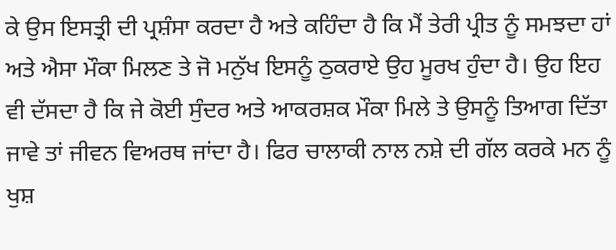ਕੇ ਉਸ ਇਸਤ੍ਰੀ ਦੀ ਪ੍ਰਸ਼ੰਸਾ ਕਰਦਾ ਹੈ ਅਤੇ ਕਹਿੰਦਾ ਹੈ ਕਿ ਮੈਂ ਤੇਰੀ ਪ੍ਰੀਤ ਨੂੰ ਸਮਝਦਾ ਹਾਂ ਅਤੇ ਐਸਾ ਮੌਕਾ ਮਿਲਣ ਤੇ ਜੋ ਮਨੁੱਖ ਇਸਨੂੰ ਠੁਕਰਾਏ ਉਹ ਮੂਰਖ ਹੁੰਦਾ ਹੈ। ਉਹ ਇਹ ਵੀ ਦੱਸਦਾ ਹੈ ਕਿ ਜੇ ਕੋਈ ਸੁੰਦਰ ਅਤੇ ਆਕਰਸ਼ਕ ਮੌਕਾ ਮਿਲੇ ਤੇ ਉਸਨੂੰ ਤਿਆਗ ਦਿੱਤਾ ਜਾਵੇ ਤਾਂ ਜੀਵਨ ਵਿਅਰਥ ਜਾਂਦਾ ਹੈ। ਫਿਰ ਚਾਲਾਕੀ ਨਾਲ ਨਸ਼ੇ ਦੀ ਗੱਲ ਕਰਕੇ ਮਨ ਨੂੰ ਖੁਸ਼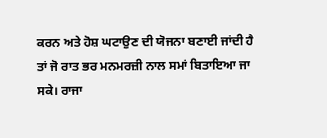ਕਰਨ ਅਤੇ ਹੋਸ਼ ਘਟਾਉਣ ਦੀ ਯੋਜਨਾ ਬਣਾਈ ਜਾਂਦੀ ਹੈ ਤਾਂ ਜੋ ਰਾਤ ਭਰ ਮਨਮਰਜ਼ੀ ਨਾਲ ਸਮਾਂ ਬਿਤਾਇਆ ਜਾ ਸਕੇ। ਰਾਜਾ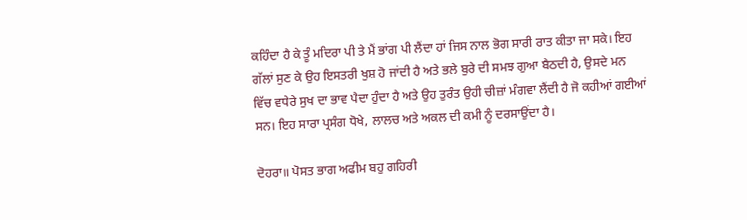ਕਹਿੰਦਾ ਹੈ ਕੇ ਤੂੰ ਮਦਿਰਾ ਪੀ ਤੇ ਮੈਂ ਭਾਂਗ ਪੀ ਲੈਂਦਾ ਹਾਂ ਜਿਸ ਨਾਲ ਭੋਗ ਸਾਰੀ ਰਾਤ ਕੀਤਾ ਜਾ ਸਕੇ। ਇਹ ਗੱਲਾਂ ਸੁਣ ਕੇ ਉਹ ਇਸਤਰੀ ਖੁਸ਼ ਹੋ ਜਾਂਦੀ ਹੈ ਅਤੇ ਭਲੇ ਬੁਰੇ ਦੀ ਸਮਝ ਗੁਆ ਬੈਠਦੀ ਹੈ, ਉਸਦੇ ਮਨ ਵਿੱਚ ਵਧੇਰੇ ਸੁਖ ਦਾ ਭਾਵ ਪੈਦਾ ਹੁੰਦਾ ਹੈ ਅਤੇ ਉਹ ਤੁਰੰਤ ਉਹੀ ਚੀਜ਼ਾਂ ਮੰਗਵਾ ਲੈਂਦੀ ਹੈ ਜੋ ਕਹੀਆਂ ਗਈਆਂ ਸਨ। ਇਹ ਸਾਰਾ ਪ੍ਰਸੰਗ ਧੋਖੇ, ਲਾਲਚ ਅਤੇ ਅਕਲ ਦੀ ਕਮੀ ਨੂੰ ਦਰਸਾਉਂਦਾ ਹੈ।

ਦੋਹਰਾ॥ ਪੋਸਤ ਭਾਗ ਅਫੀਮ ਬਹੁ ਗਹਿਰੀ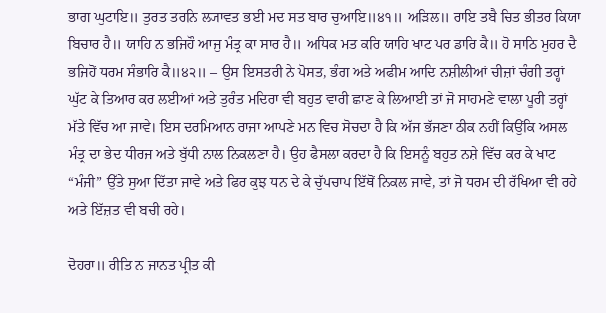ਭਾਗ ਘੁਟਾਇ॥ ਤੁਰਤ ਤਰਨਿ ਲ੍ਯਾਵਤ ਭਈ ਮਦ ਸਤ ਬਾਰ ਚੁਆਇ॥੪੧॥ ਅੜਿਲ॥ ਰਾਇ ਤਬੈ ਚਿਤ ਭੀਤਰ ਕਿਯਾ ਬਿਚਾਰ ਹੈ॥ ਯਾਹਿ ਨ ਭਜਿਹੌ ਆਜੁ ਮੰਤ੍ਰ ਕਾ ਸਾਰ ਹੈ॥ ਅਧਿਕ ਮਤ ਕਰਿ ਯਾਹਿ ਖਾਟ ਪਰ ਡਾਰਿ ਕੈ॥ ਹੋ ਸਾਠਿ ਮੁਹਰ ਦੈ ਭਜਿਹੋਂ ਧਰਮ ਸੰਭਾਰਿ ਕੈ॥੪੨॥ – ਉਸ ਇਸਤਰੀ ਨੇ ਪੋਸਤ, ਭੰਗ ਅਤੇ ਅਫੀਮ ਆਦਿ ਨਸ਼ੀਲੀਆਂ ਚੀਜ਼ਾਂ ਚੰਗੀ ਤਰ੍ਹਾਂ ਘੁੱਟ ਕੇ ਤਿਆਰ ਕਰ ਲਈਆਂ ਅਤੇ ਤੁਰੰਤ ਮਦਿਰਾ ਵੀ ਬਹੁਤ ਵਾਰੀ ਛਾਣ ਕੇ ਲਿਆਈ ਤਾਂ ਜੋ ਸਾਹਮਣੇ ਵਾਲਾ ਪੂਰੀ ਤਰ੍ਹਾਂ ਮੱਤੇ ਵਿੱਚ ਆ ਜਾਵੇ। ਇਸ ਦਰਮਿਆਨ ਰਾਜਾ ਆਪਣੇ ਮਨ ਵਿਚ ਸੋਚਦਾ ਹੈ ਕਿ ਅੱਜ ਭੱਜਣਾ ਠੀਕ ਨਹੀਂ ਕਿਉਂਕਿ ਅਸਲ ਮੰਤ੍ਰ ਦਾ ਭੇਦ ਧੀਰਜ ਅਤੇ ਬੁੱਧੀ ਨਾਲ ਨਿਕਲਣਾ ਹੈ। ਉਹ ਫੈਸਲਾ ਕਰਦਾ ਹੈ ਕਿ ਇਸਨੂੰ ਬਹੁਤ ਨਸ਼ੇ ਵਿੱਚ ਕਰ ਕੇ ਖਾਟ “ਮੰਜੀ” ਉੱਤੇ ਸੁਆ ਦਿੱਤਾ ਜਾਵੇ ਅਤੇ ਫਿਰ ਕੁਝ ਧਨ ਦੇ ਕੇ ਚੁੱਪਚਾਪ ਇੱਥੋਂ ਨਿਕਲ ਜਾਵੇ, ਤਾਂ ਜੋ ਧਰਮ ਦੀ ਰੱਖਿਆ ਵੀ ਰਹੇ ਅਤੇ ਇੱਜ਼ਤ ਵੀ ਬਚੀ ਰਹੇ।

ਦੋਹਰਾ॥ ਰੀਤਿ ਨ ਜਾਨਤ ਪ੍ਰੀਤ ਕੀ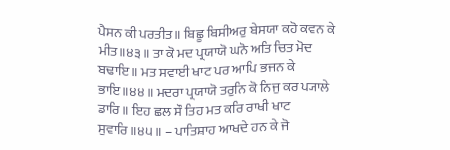ਪੈਸਨ ਕੀ ਪਰਤੀਤ॥ ਬਿਛੂ ਬਿਸੀਅਰੁ ਬੇਸਯਾ ਕਹੋ ਕਵਨ ਕੇ ਮੀਤ॥੪੩॥ ਤਾ ਕੋ ਮਦ ਪ੍ਰਯਾਯੋ ਘਨੋ ਅਤਿ ਚਿਤ ਮੋਦ ਬਢਾਇ॥ ਮਤ ਸਵਾਈ ਖਾਟ ਪਰ ਆਪਿ ਭਜਨ ਕੇ ਭਾਇ॥੪੪॥ ਮਦਰਾ ਪ੍ਰਯਾਯੋ ਤਰੁਨਿ ਕੋ ਨਿਜੁ ਕਰ ਪ੍ਯਾਲੇ ਡਾਰਿ॥ ਇਹ ਛਲ ਸੌ ਤਿਹ ਮਤ ਕਰਿ ਰਾਖੀ ਖਾਟ ਸੁਵਾਰਿ॥੪੫॥ – ਪਾਤਿਸ਼ਾਹ ਆਖਦੇ ਹਨ ਕੇ ਜੋ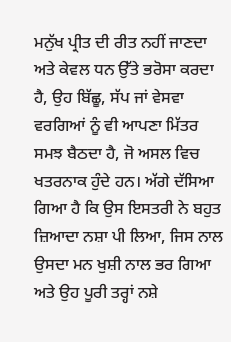ਮਨੁੱਖ ਪ੍ਰੀਤ ਦੀ ਰੀਤ ਨਹੀਂ ਜਾਣਦਾ ਅਤੇ ਕੇਵਲ ਧਨ ਉੱਤੇ ਭਰੋਸਾ ਕਰਦਾ ਹੈ, ਉਹ ਬਿੱਛੂ, ਸੱਪ ਜਾਂ ਵੇਸਵਾ ਵਰਗਿਆਂ ਨੂੰ ਵੀ ਆਪਣਾ ਮਿੱਤਰ ਸਮਝ ਬੈਠਦਾ ਹੈ, ਜੋ ਅਸਲ ਵਿਚ ਖਤਰਨਾਕ ਹੁੰਦੇ ਹਨ। ਅੱਗੇ ਦੱਸਿਆ ਗਿਆ ਹੈ ਕਿ ਉਸ ਇਸਤਰੀ ਨੇ ਬਹੁਤ ਜ਼ਿਆਦਾ ਨਸ਼ਾ ਪੀ ਲਿਆ, ਜਿਸ ਨਾਲ ਉਸਦਾ ਮਨ ਖੁਸ਼ੀ ਨਾਲ ਭਰ ਗਿਆ ਅਤੇ ਉਹ ਪੂਰੀ ਤਰ੍ਹਾਂ ਨਸ਼ੇ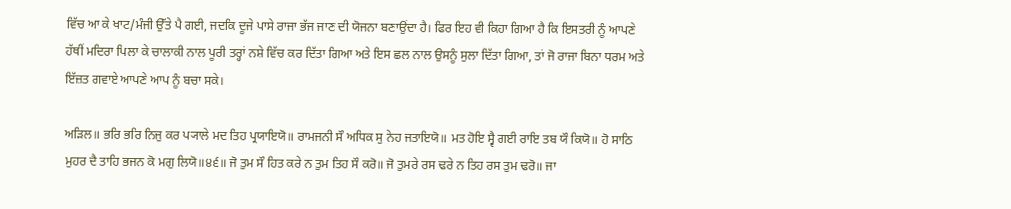ਵਿੱਚ ਆ ਕੇ ਖਾਟ/ਮੰਜੀ ਉੱਤੇ ਪੈ ਗਈ, ਜਦਕਿ ਦੂਜੇ ਪਾਸੇ ਰਾਜਾ ਭੱਜ ਜਾਣ ਦੀ ਯੋਜਨਾ ਬਣਾਉਂਦਾ ਹੈ। ਫਿਰ ਇਹ ਵੀ ਕਿਹਾ ਗਿਆ ਹੈ ਕਿ ਇਸਤਰੀ ਨੂੰ ਆਪਣੇ ਹੱਥੀਂ ਮਦਿਰਾ ਪਿਲਾ ਕੇ ਚਾਲਾਕੀ ਨਾਲ ਪੂਰੀ ਤਰ੍ਹਾਂ ਨਸ਼ੇ ਵਿੱਚ ਕਰ ਦਿੱਤਾ ਗਿਆ ਅਤੇ ਇਸ ਛਲ ਨਾਲ ਉਸਨੂੰ ਸੁਲਾ ਦਿੱਤਾ ਗਿਆ, ਤਾਂ ਜੋ ਰਾਜਾ ਬਿਨਾ ਧਰਮ ਅਤੇ ਇੱਜ਼ਤ ਗਵਾਏ ਆਪਣੇ ਆਪ ਨੂੰ ਬਚਾ ਸਕੇ।

ਅੜਿਲ॥ ਭਰਿ ਭਰਿ ਨਿਜੁ ਕਰ ਪ੍ਯਾਲੇ ਮਦ ਤਿਹ ਪ੍ਰਯਾਇਯੋ॥ ਰਾਮਜਨੀ ਸੌ ਅਧਿਕ ਸੁ ਨੇਹ ਜਤਾਇਯੋ॥ ਮਤ ਹੋਇ ਸ੍ਵੈ ਗਈ ਰਾਇ ਤਬ ਯੌ ਕਿਯੋ॥ ਹੋ ਸਾਠਿ ਮੁਹਰ ਦੈ ਤਾਹਿ ਭਜਨ ਕੋ ਮਗੁ ਲਿਯੋ॥੪੬॥ ਜੋ ਤੁਮ ਸੌ ਹਿਤ ਕਰੇ ਨ ਤੁਮ ਤਿਹ ਸੌ ਕਰੋ॥ ਜੋ ਤੁਮਰੇ ਰਸ ਢਰੇ ਨ ਤਿਹ ਰਸ ਤੁਮ ਢਰੋ॥ ਜਾ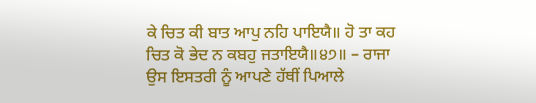ਕੇ ਚਿਤ ਕੀ ਬਾਤ ਆਪੁ ਨਹਿ ਪਾਇਯੈ॥ ਹੋ ਤਾ ਕਹ ਚਿਤ ਕੋ ਭੇਦ ਨ ਕਬਹੁ ਜਤਾਇਯੈ॥੪੭॥ – ਰਾਜਾ ਉਸ ਇਸਤਰੀ ਨੂੰ ਆਪਣੇ ਹੱਥੀਂ ਪਿਆਲੇ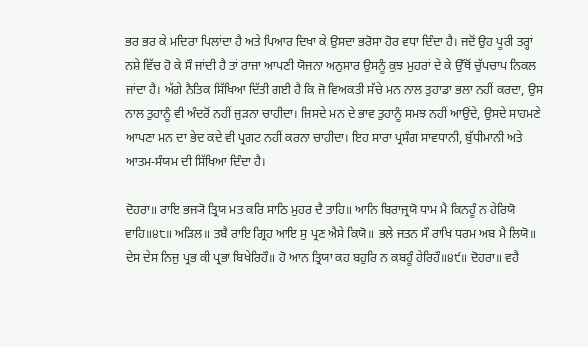ਭਰ ਭਰ ਕੇ ਮਦਿਰਾ ਪਿਲਾਂਦਾ ਹੈ ਅਤੇ ਪਿਆਰ ਦਿਖਾ ਕੇ ਉਸਦਾ ਭਰੋਸਾ ਹੋਰ ਵਧਾ ਦਿੰਦਾ ਹੈ। ਜਦੋਂ ਉਹ ਪੂਰੀ ਤਰ੍ਹਾਂ ਨਸ਼ੇ ਵਿੱਚ ਹੋ ਕੇ ਸੌ ਜਾਂਦੀ ਹੈ ਤਾਂ ਰਾਜਾ ਆਪਣੀ ਯੋਜਨਾ ਅਨੁਸਾਰ ਉਸਨੂੰ ਕੁਝ ਮੁਹਰਾਂ ਦੇ ਕੇ ਉੱਥੋਂ ਚੁੱਪਚਾਪ ਨਿਕਲ ਜਾਂਦਾ ਹੈ। ਅੱਗੇ ਨੈਤਿਕ ਸਿੱਖਿਆ ਦਿੱਤੀ ਗਈ ਹੈ ਕਿ ਜੋ ਵਿਅਕਤੀ ਸੱਚੇ ਮਨ ਨਾਲ ਤੁਹਾਡਾ ਭਲਾ ਨਹੀਂ ਕਰਦਾ, ਉਸ ਨਾਲ ਤੁਹਾਨੂੰ ਵੀ ਅੰਦਰੋਂ ਨਹੀਂ ਜੁੜਨਾ ਚਾਹੀਦਾ। ਜਿਸਦੇ ਮਨ ਦੇ ਭਾਵ ਤੁਹਾਨੂੰ ਸਮਝ ਨਹੀਂ ਆਉਂਦੇ, ਉਸਦੇ ਸਾਹਮਣੇ ਆਪਣਾ ਮਨ ਦਾ ਭੇਦ ਕਦੇ ਵੀ ਪ੍ਰਗਟ ਨਹੀਂ ਕਰਨਾ ਚਾਹੀਦਾ। ਇਹ ਸਾਰਾ ਪ੍ਰਸੰਗ ਸਾਵਧਾਨੀ, ਬੁੱਧੀਮਾਨੀ ਅਤੇ ਆਤਮ-ਸੰਯਮ ਦੀ ਸਿੱਖਿਆ ਦਿੰਦਾ ਹੈ।

ਦੋਹਰਾ॥ ਰਾਇ ਭਜ੍ਯੋ ਤ੍ਰਿਯ ਮਤ ਕਰਿ ਸਾਠਿ ਮੁਹਰ ਦੈ ਤਾਹਿ॥ ਆਨਿ ਬਿਰਾਜ੍ਰਯੋ ਧਾਮ ਮੈ ਕਿਨਹੂੰ ਨ ਹੇਰਿਯੋ ਵਾਹਿ॥੪੮॥ ਅੜਿਲ॥ ਤਬੈ ਰਾਇ ਗ੍ਰਿਹ ਆਇ ਸੁ ਪ੍ਰਣ ਐਸੇ ਕਿਯੋ॥ ਭਲੇ ਜਤਨ ਸੌ ਰਾਖਿ ਧਰਮ ਅਬ ਮੈ ਲਿਯੋ॥ ਦੇਸ ਦੇਸ ਨਿਜੁ ਪ੍ਰਭ ਕੀ ਪ੍ਰਭਾ ਬਿਖੇਰਿਹੌ॥ ਹੋ ਆਨ ਤ੍ਰਿਯਾ ਕਹ ਬਹੁਰਿ ਨ ਕਬਹੂੰ ਹੇਰਿਹੌ॥੪੯॥ ਦੋਹਰਾ॥ ਵਹੈ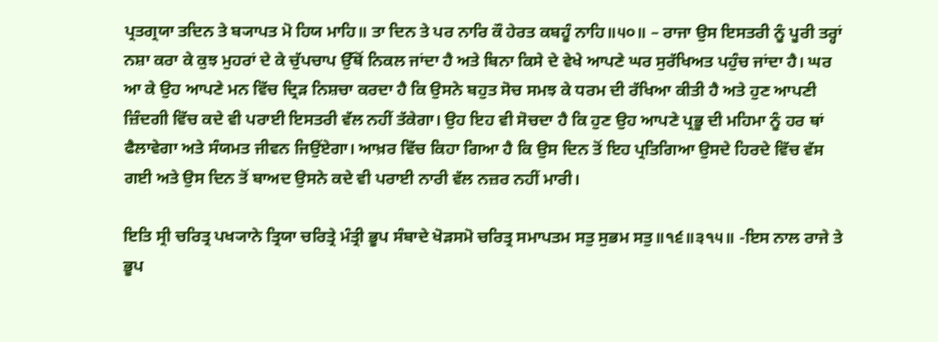ਪ੍ਰਤਗ੍ਰਯਾ ਤਦਿਨ ਤੇ ਬ੍ਯਾਪਤ ਮੋ ਹਿਯ ਮਾਹਿ॥ ਤਾ ਦਿਨ ਤੇ ਪਰ ਨਾਰਿ ਕੌ ਹੇਰਤ ਕਬਹੂੰ ਨਾਹਿ॥੫੦॥ – ਰਾਜਾ ਉਸ ਇਸਤਰੀ ਨੂੰ ਪੂਰੀ ਤਰ੍ਹਾਂ ਨਸ਼ਾ ਕਰਾ ਕੇ ਕੁਝ ਮੁਹਰਾਂ ਦੇ ਕੇ ਚੁੱਪਚਾਪ ਉੱਥੋਂ ਨਿਕਲ ਜਾਂਦਾ ਹੈ ਅਤੇ ਬਿਨਾ ਕਿਸੇ ਦੇ ਵੇਖੇ ਆਪਣੇ ਘਰ ਸੁਰੱਖਿਅਤ ਪਹੁੰਚ ਜਾਂਦਾ ਹੈ। ਘਰ ਆ ਕੇ ਉਹ ਆਪਣੇ ਮਨ ਵਿੱਚ ਦ੍ਰਿੜ ਨਿਸ਼ਚਾ ਕਰਦਾ ਹੈ ਕਿ ਉਸਨੇ ਬਹੁਤ ਸੋਚ ਸਮਝ ਕੇ ਧਰਮ ਦੀ ਰੱਖਿਆ ਕੀਤੀ ਹੈ ਅਤੇ ਹੁਣ ਆਪਣੀ ਜ਼ਿੰਦਗੀ ਵਿੱਚ ਕਦੇ ਵੀ ਪਰਾਈ ਇਸਤਰੀ ਵੱਲ ਨਹੀਂ ਤੱਕੇਗਾ। ਉਹ ਇਹ ਵੀ ਸੋਚਦਾ ਹੈ ਕਿ ਹੁਣ ਉਹ ਆਪਣੇ ਪ੍ਰਭੂ ਦੀ ਮਹਿਮਾ ਨੂੰ ਹਰ ਥਾਂ ਫੈਲਾਵੇਗਾ ਅਤੇ ਸੰਯਮਤ ਜੀਵਨ ਜਿਉਂਏਗਾ। ਆਖ਼ਰ ਵਿੱਚ ਕਿਹਾ ਗਿਆ ਹੈ ਕਿ ਉਸ ਦਿਨ ਤੋਂ ਇਹ ਪ੍ਰਤਿਗਿਆ ਉਸਦੇ ਹਿਰਦੇ ਵਿੱਚ ਵੱਸ ਗਈ ਅਤੇ ਉਸ ਦਿਨ ਤੋਂ ਬਾਅਦ ਉਸਨੇ ਕਦੇ ਵੀ ਪਰਾਈ ਨਾਰੀ ਵੱਲ ਨਜ਼ਰ ਨਹੀਂ ਮਾਰੀ।

ਇਤਿ ਸ੍ਰੀ ਚਰਿਤ੍ਰ ਪਖ੍ਯਾਨੇ ਤ੍ਰਿਯਾ ਚਰਿਤ੍ਰੇ ਮੰਤ੍ਰੀ ਭੂਪ ਸੰਬਾਦੇ ਖੋੜਸਮੋ ਚਰਿਤ੍ਰ ਸਮਾਪਤਮ ਸਤੁ ਸੁਭਮ ਸਤੁ॥੧੬॥੩੧੫॥ -ਇਸ ਨਾਲ ਰਾਜੇ ਤੇ ਭੂਪ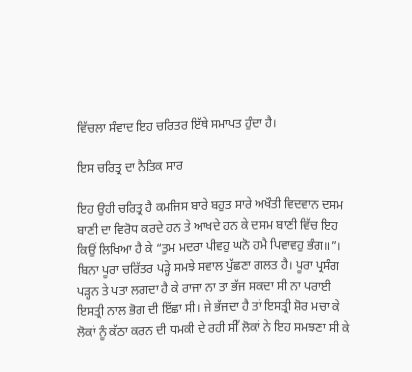ਵਿੱਚਲਾ ਸੰਵਾਦ ਇਹ ਚਰਿਤਰ ਇੱਥੇ ਸਮਾਪਤ ਹੁੰਦਾ ਹੈ।

ਇਸ ਚਰਿਤ੍ਰ ਦਾ ਨੈਤਿਕ ਸਾਰ

ਇਹ ਉਹੀ ਚਰਿਤ੍ਰ ਹੈ ਕਮਜਿਸ ਬਾਰੇ ਬਹੁਤ ਸਾਰੇ ਅਖੌਤੀ ਵਿਦਵਾਨ ਦਸਮ ਬਾਣੀ ਦਾ ਵਿਰੋਧ ਕਰਦੇ ਹਨ ਤੇ ਆਖਦੇ ਹਨ ਕੇ ਦਸਮ ਬਾਣੀ ਵਿੱਚ ਇਹ ਕਿਉਂ ਲਿਖਿਆ ਹੈ ਕੇ “ਤੁਮ ਮਦਰਾ ਪੀਵਹੁ ਘਨੋ ਹਮੈ ਪਿਵਾਵਹੁ ਭੰਗ॥”। ਬਿਨਾ ਪੂਰਾ ਚਰਿੱਤਰ ਪੜ੍ਹੇ ਸਮਝੇ ਸਵਾਲ ਪੁੱਛਣਾ ਗਲਤ ਹੈ। ਪੂਰਾ ਪ੍ਰਸੰਗ ਪੜ੍ਹਨ ਤੇ ਪਤਾ ਲਗਦਾ ਹੈ ਕੇ ਰਾਜਾ ਨਾ ਤਾ ਭੱਜ ਸਕਦਾ ਸੀ ਨਾ ਪਰਾਈ ਇਸਤ੍ਰੀ ਨਾਲ ਭੋਗ ਦੀ ਇੱਛਾ ਸੀ। ਜੇ ਭੱਜਦਾ ਹੈ ਤਾਂ ਇਸਤ੍ਰੀ ਸ਼ੋਰ ਮਚਾ ਕੇ ਲੋਕਾਂ ਨੂੰ ਕੱਠਾ ਕਰਨ ਦੀ ਧਮਕੀ ਦੇ ਰਹੀ ਸੀੱ ਲੋਕਾਂ ਨੇ ਇਹ ਸਮਝਣਾ ਸੀ ਕੇ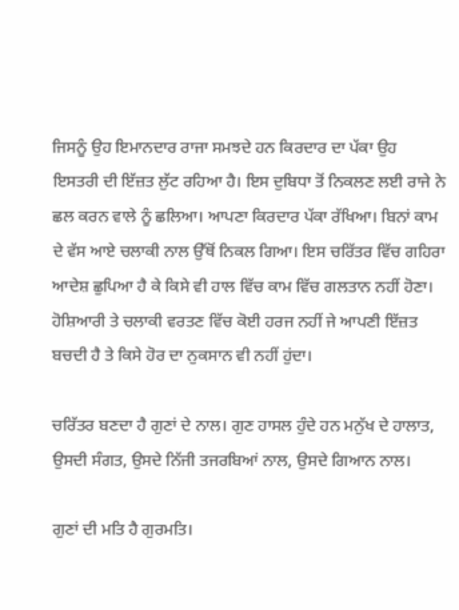ਜਿਸਨੂੰ ਉਹ ਇਮਾਨਦਾਰ ਰਾਜਾ ਸਮਝਦੇ ਹਨ ਕਿਰਦਾਰ ਦਾ ਪੱਕਾ ਉਹ ਇਸਤਰੀ ਦੀ ਇੱਜ਼ਤ ਲੁੱਟ ਰਹਿਆ ਹੈ। ਇਸ ਦੁਬਿਧਾ ਤੋਂ ਨਿਕਲਣ ਲਈ ਰਾਜੇ ਨੇ ਛਲ ਕਰਨ ਵਾਲੇ ਨੂੰ ਛਲਿਆ। ਆਪਣਾ ਕਿਰਦਾਰ ਪੱਕਾ ਰੱਖਿਆ। ਬਿਨਾਂ ਕਾਮ ਦੇ ਵੱਸ ਆਏ ਚਲਾਕੀ ਨਾਲ ਉੱਥੋਂ ਨਿਕਲ ਗਿਆ। ਇਸ ਚਰਿੱਤਰ ਵਿੱਚ ਗਹਿਰਾ ਆਦੇਸ਼ ਛੁਪਿਆ ਹੈ ਕੇ ਕਿਸੇ ਵੀ ਹਾਲ ਵਿੱਚ ਕਾਮ ਵਿੱਚ ਗਲਤਾਨ ਨਹੀਂ ਹੋਣਾ। ਹੋਸ਼ਿਆਰੀ ਤੇ ਚਲਾਕੀ ਵਰਤਣ ਵਿੱਚ ਕੋਈ ਹਰਜ ਨਹੀਂ ਜੇ ਆਪਣੀ ਇੱਜ਼ਤ ਬਚਦੀ ਹੈ ਤੇ ਕਿਸੇ ਹੋਰ ਦਾ ਨੁਕਸਾਨ ਵੀ ਨਹੀਂ ਹੁਂਦਾ।

ਚਰਿੱਤਰ ਬਣਦਾ ਹੈ ਗੁਣਾਂ ਦੇ ਨਾਲ। ਗੁਣ ਹਾਸਲ ਹੁੰਦੇ ਹਨ ਮਨੁੱਖ ਦੇ ਹਾਲਾਤ, ਉਸਦੀ ਸੰਗਤ, ਉਸਦੇ ਨਿੱਜੀ ਤਜਰਬਿਆਂ ਨਾਲ, ਉਸਦੇ ਗਿਆਨ ਨਾਲ।

ਗੁਣਾਂ ਦੀ ਮਤਿ ਹੈ ਗੁਰਮਤਿ।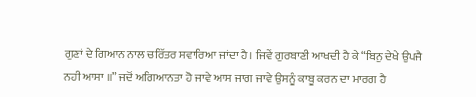ਗੁਣਾਂ ਦੇ ਗਿਆਨ ਨਾਲ ਚਰਿੱਤਰ ਸਵਾਰਿਆ ਜਾਂਦਾ ਹੈ। ਜਿਵੇਂ ਗੁਰਬਾਣੀ ਆਖਦੀ ਹੈ ਕੇ “ਬਿਨੁ ਦੇਖੇ ਉਪਜੈ ਨਹੀ ਆਸਾ ॥” ਜਦੋਂ ਅਗਿਆਨਤਾ ਹੋ ਜਾਵੇ ਆਸ ਜਾਗ ਜਾਵੇ ਉਸਨੂੰ ਕਾਬੂ ਕਰਨ ਦਾ ਮਾਰਗ ਹੈ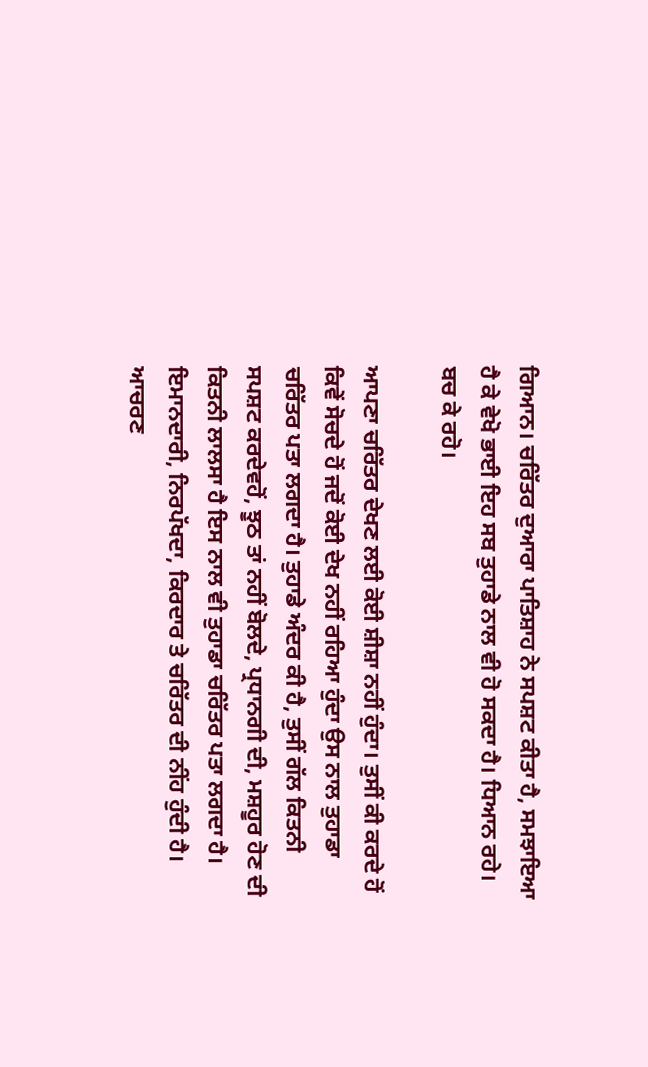ਗਿਆਨ। ਚਰਿੱਤਰ ਦੁਆਰਾ ਪਾਤਿਸ਼ਾਹ ਨੇ ਸਪਸ਼ਟ ਕੀਤਾ ਹੈ, ਸਮਝਾਇਆ ਹੈ ਕੇ ਵੇਖੋ ਭਾਈ ਇਹ ਸਬ ਤੁਹਾਡੇ ਨਾਲ ਵੀ ਹੋ ਸਕਦਾ ਹੈ। ਧਿਆਨ ਰਹੇ। ਬਚ ਕੇ ਰਹੋ।

ਆਪਣਾ ਚਰਿੱਤਰ ਦੇਖਣ ਲਈ ਕੋਈ ਸ਼ੀਸ਼ਾ ਨਹੀਂ ਹੁੰਦਾ। ਤੁਸੀਂ ਕੀ ਕਰਦੇ ਹੋਂ ਕਿਵੇਂ ਸੋਚਦੇ ਹੋਂ ਜਦੋਂ ਕੋਈ ਦੇਖ ਨਹੀਂ ਰਹਿਆ ਹੁੰਦਾ ਉਸ ਨਾਲ ਤੁਹਾਡਾ ਚਰਿੱਤਰ ਪਤਾ ਲਗਦਾ ਹੈ। ਤੁਹਾਡੇ ਅੰਦਰ ਕੀ ਹੈ, ਤੁਸੀਂ ਗੱਲ ਕਿਤਨੀ ਸਪਸ਼ਟ ਕਰਦੇਵਹੋਂ, ਝੂਠ ਤਾਂ ਨਹੀਂ ਬੋਲਦੇ, ਪ੍ਰਧਾਨਗੀ ਦੀ, ਮਸ਼ਹੂਰ ਹੋਣ ਦੀ ਕਿਤਨੀ ਲਾਲਸਾ ਹੈ ਇਸ ਨਾਲ ਵੀ ਤੁਹਾਡਾ ਚਰਿੱਤਰ ਪਤਾ ਲਗਦਾ ਹੈ। ਇਮਾਨਦਾਰੀ, ਨਿਰਪੱਖਦਾ, ਕਿਰਦਾਰ ਤੇ ਚਰਿੱਤਰ ਦੀ ਨੀਂਹ ਹੁੰਦੀ ਹੈ। ਆਚਰਣ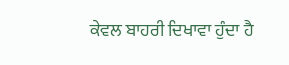ਕੇਵਲ ਬਾਹਰੀ ਦਿਖਾਵਾ ਹੁੰਦਾ ਹੈ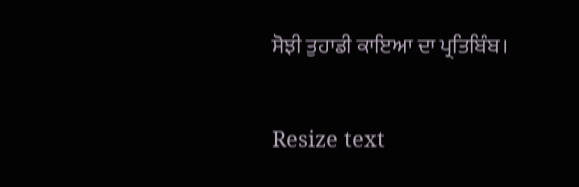ਸੋਝੀ ਤੁਹਾਡੀ ਕਾਇਆ ਦਾ ਪ੍ਰਤਿਬਿੰਬ।

Resize text